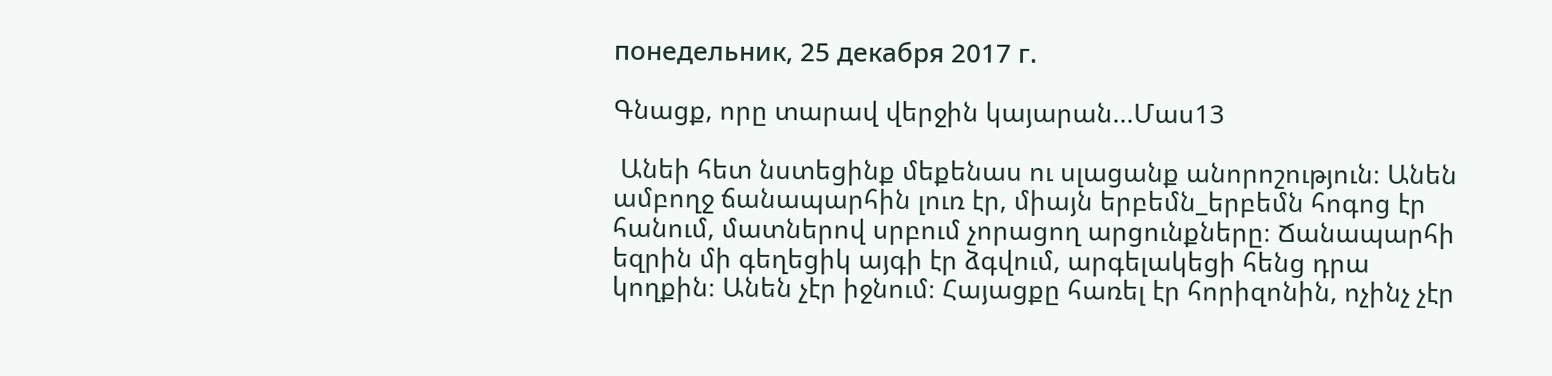понедельник, 25 декабря 2017 г.

Գնացք, որը տարավ վերջին կայարան...Մաս13

 Անեի հետ նստեցինք մեքենաս ու սլացանք անորոշություն։ Անեն ամբողջ ճանապարհին լուռ էր, միայն երբեմն_երբեմն հոգոց էր հանում, մատներով սրբում չորացող արցունքները։ Ճանապարհի եզրին մի գեղեցիկ այգի էր ձգվում, արգելակեցի հենց դրա կողքին։ Անեն չէր իջնում։ Հայացքը հառել էր հորիզոնին, ոչինչ չէր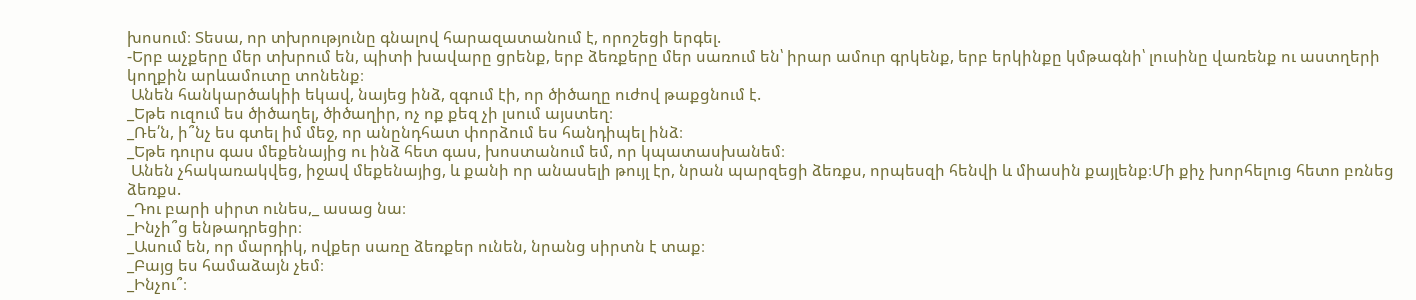խոսում։ Տեսա, որ տխրությունը գնալով հարազատանում է, որոշեցի երգել.
-Երբ աչքերը մեր տխրում են, պիտի խավարը ցրենք, երբ ձեռքերը մեր սառում են՝ իրար ամուր գրկենք, երբ երկինքը կմթագնի՝ լուսինը վառենք ու աստղերի կողքին արևամուտը տոնենք։
 Անեն հանկարծակիի եկավ, նայեց ինձ, զգում էի, որ ծիծաղը ուժով թաքցնում է.
_Եթե ուզում ես ծիծաղել, ծիծաղիր, ոչ ոք քեզ չի լսում այստեղ։
_Ռե՛ն, ի՞նչ ես գտել իմ մեջ, որ անընդհատ փորձում ես հանդիպել ինձ։
_Եթե դուրս գաս մեքենայից ու ինձ հետ գաս, խոստանում եմ, որ կպատասխանեմ։
 Անեն չհակառակվեց, իջավ մեքենայից, և քանի որ անասելի թույլ էր, նրան պարզեցի ձեռքս, որպեսզի հենվի և միասին քայլենք։Մի քիչ խորհելուց հետո բռնեց ձեռքս.
_Դու բարի սիրտ ունես,_ ասաց նա։
_Ինչի՞ց ենթադրեցիր։
_Ասում են, որ մարդիկ, ովքեր սառը ձեռքեր ունեն, նրանց սիրտն է տաք։
_Բայց ես համաձայն չեմ։
_Ինչու՞։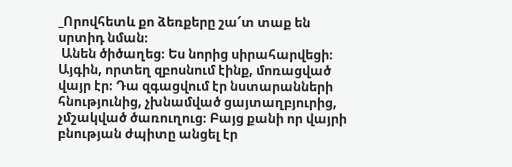_Որովհետև քո ձեռքերը շա՜տ տաք են սրտիդ նման։
 Անեն ծիծաղեց։ Ես նորից սիրահարվեցի։
Այգին, որտեղ զբոսնում էինք, մոռացված վայր էր։ Դա զգացվում էր նստարանների հնությունից, չխնամված ցայտաղբյուրից, չմշակված ծառուղուց։ Բայց քանի որ վայրի բնության ժպիտը անցել էր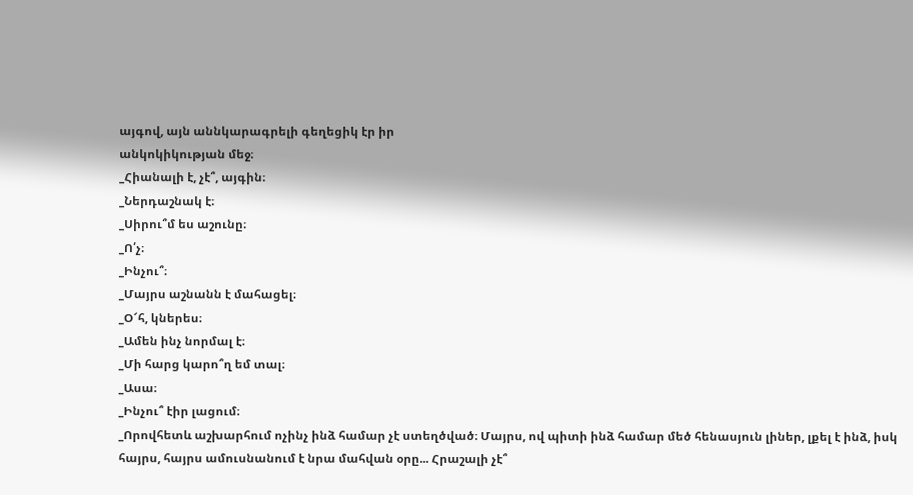այգով, այն աննկարագրելի գեղեցիկ էր իր
անկոկիկության մեջ։
_Հիանալի է, չէ՞, այգին։
_Ներդաշնակ է։
_Սիրու՞մ ես աշունը։
_Ո՛չ։
_Ինչու՞։
_Մայրս աշնանն է մահացել։
_Օ՜հ, կներես։
_Ամեն ինչ նորմալ է։
_Մի հարց կարո՞ղ եմ տալ։
_Ասա։
_Ինչու՞ էիր լացում։
_Որովհետև աշխարհում ոչինչ ինձ համար չէ ստեղծված։ Մայրս, ով պիտի ինձ համար մեծ հենասյուն լիներ, լքել է ինձ, իսկ հայրս, հայրս ամուսնանում է նրա մահվան օրը... Հրաշալի չէ՞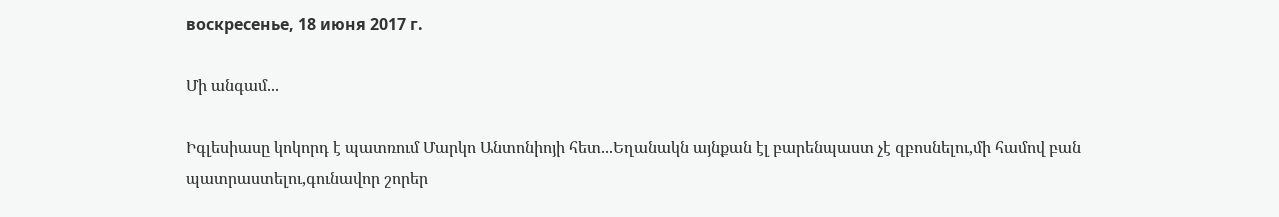воскресенье, 18 июня 2017 г.

Մի անգամ...

Իգլեսիասը կոկորդ է պատռում Մարկո Անտոնիոյի հետ...Եղանակն այնքան էլ բարենպաստ չէ զբոսնելու,մի համով բան պատրաստելու,գունավոր շորեր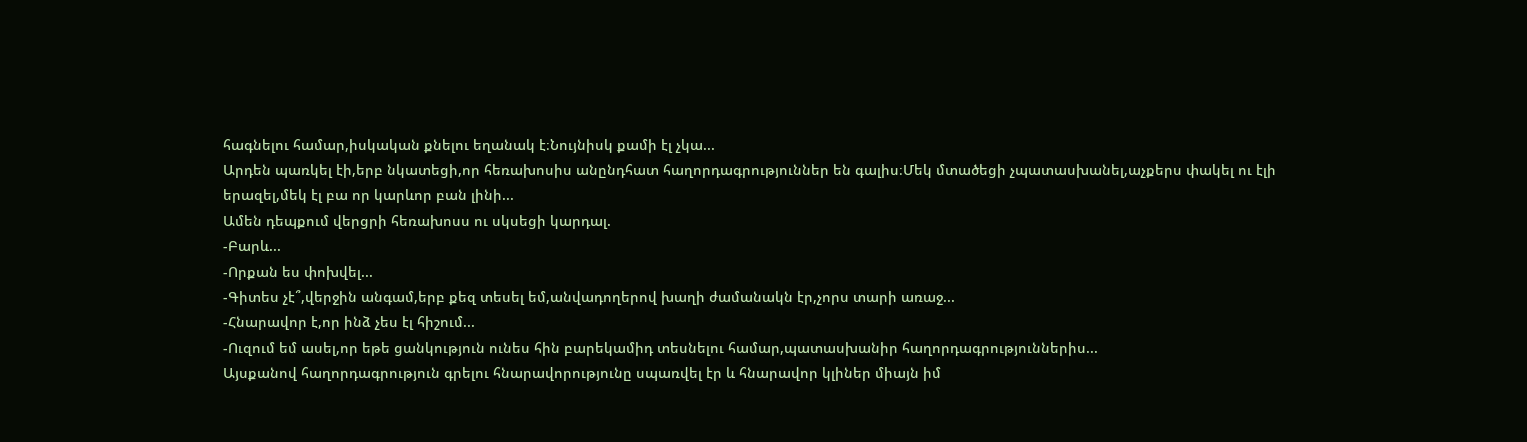հագնելու համար,իսկական քնելու եղանակ է։Նույնիսկ քամի էլ չկա...
Արդեն պառկել էի,երբ նկատեցի,որ հեռախոսիս անընդհատ հաղորդագրություններ են գալիս։Մեկ մտածեցի չպատասխանել,աչքերս փակել ու էլի երազել,մեկ էլ բա որ կարևոր բան լինի...
Ամեն դեպքում վերցրի հեռախոսս ու սկսեցի կարդալ.
-Բարև...
-Որքան ես փոխվել...
-Գիտես չէ՞,վերջին անգամ,երբ քեզ տեսել եմ,անվադողերով խաղի ժամանակն էր,չորս տարի առաջ...
-Հնարավոր է,որ ինձ չես էլ հիշում...
-Ուզում եմ ասել,որ եթե ցանկություն ունես հին բարեկամիդ տեսնելու համար,պատասխանիր հաղորդագրություններիս...
Այսքանով հաղորդագրություն գրելու հնարավորությունը սպառվել էր և հնարավոր կլիներ միայն իմ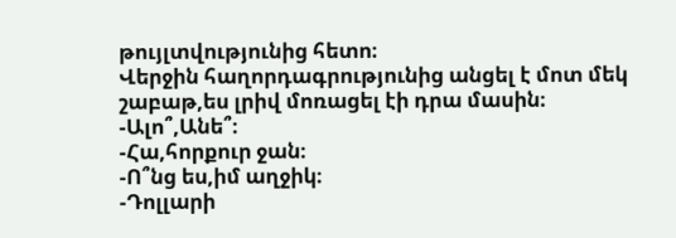թույլտվությունից հետո։
Վերջին հաղորդագրությունից անցել է մոտ մեկ շաբաթ,ես լրիվ մոռացել էի դրա մասին։
-Ալո՞,Անե՞։
-Հա,հորքուր ջան։
-Ո՞նց ես,իմ աղջիկ։
-Դոլլարի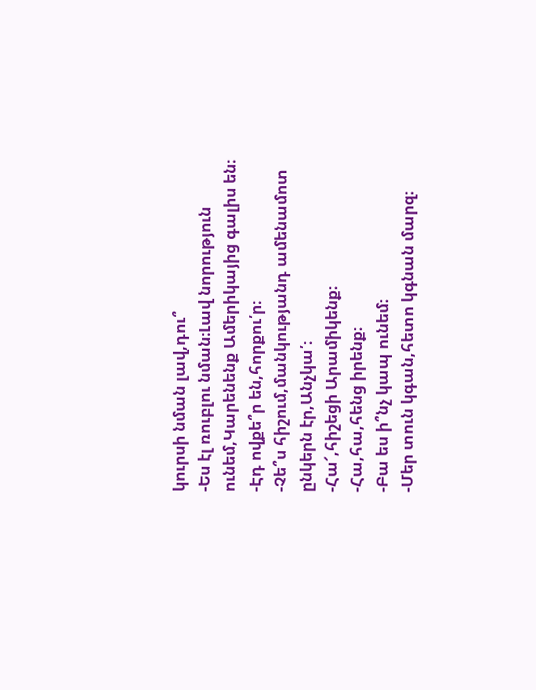կուրսի նման լավ,դու՞
-Ես էլ ռուբլու նման։Լավ նորություն ունեմ,Կարենենք Ամերիկայից գալիս են։
-Էդ ովքե՞ր են,հորքու՛ր։
-Չե՞ս հիշում,մանկությանդ ամենամոտ ընկերն էր,Անչկա՛։
-Հա՜,հիշեցի Արամիկենք։
-Հա,հա,հենց իրենք։
-Բա ես ի՞նչ կապ ունեմ։
-Մեր տուն կգան,հետո կգնան մարզ։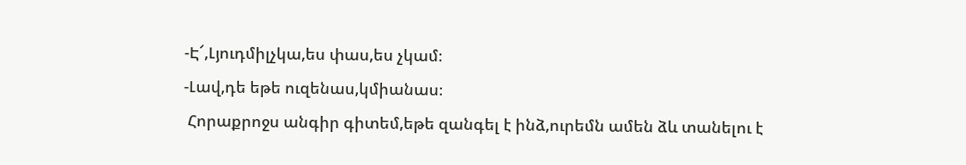-Է՜,Լյուդմիլչկա,ես փաս,ես չկամ։
-Լավ,դե եթե ուզենաս,կմիանաս։
 Հորաքրոջս անգիր գիտեմ,եթե զանգել է ինձ,ուրեմն ամեն ձև տանելու է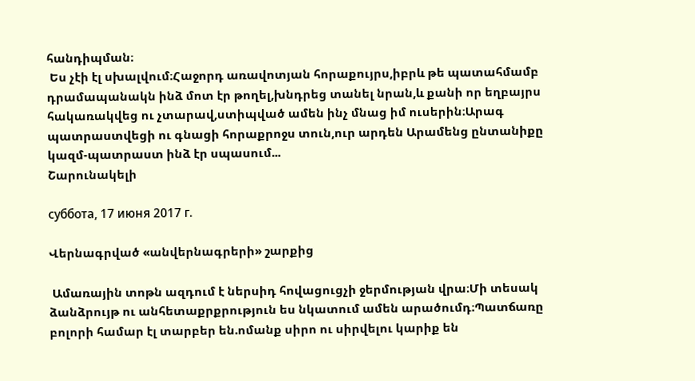հանդիպման։
 Ես չէի էլ սխալվում։Հաջորդ առավոտյան հորաքույրս,իբրև թե պատահմամբ դրամապանակն ինձ մոտ էր թողել,խնդրեց տանել նրան,և քանի որ եղբայրս հակառակվեց ու չտարավ,ստիպված ամեն ինչ մնաց իմ ուսերին։Արագ պատրաստվեցի ու գնացի հորաքրոջս տուն,ուր արդեն Արամենց ընտանիքը կազմ-պատրաստ ինձ էր սպասում...
Շարունակելի

суббота, 17 июня 2017 г.

Վերնագրված «անվերնագրերի» շարքից

 Ամառային տոթն ազդում է ներսիդ հովացուցչի ջերմության վրա։Մի տեսակ ձանձրույթ ու անհետաքրքրություն ես նկատում ամեն արածումդ։Պատճառը բոլորի համար էլ տարբեր են.ոմանք սիրո ու սիրվելու կարիք են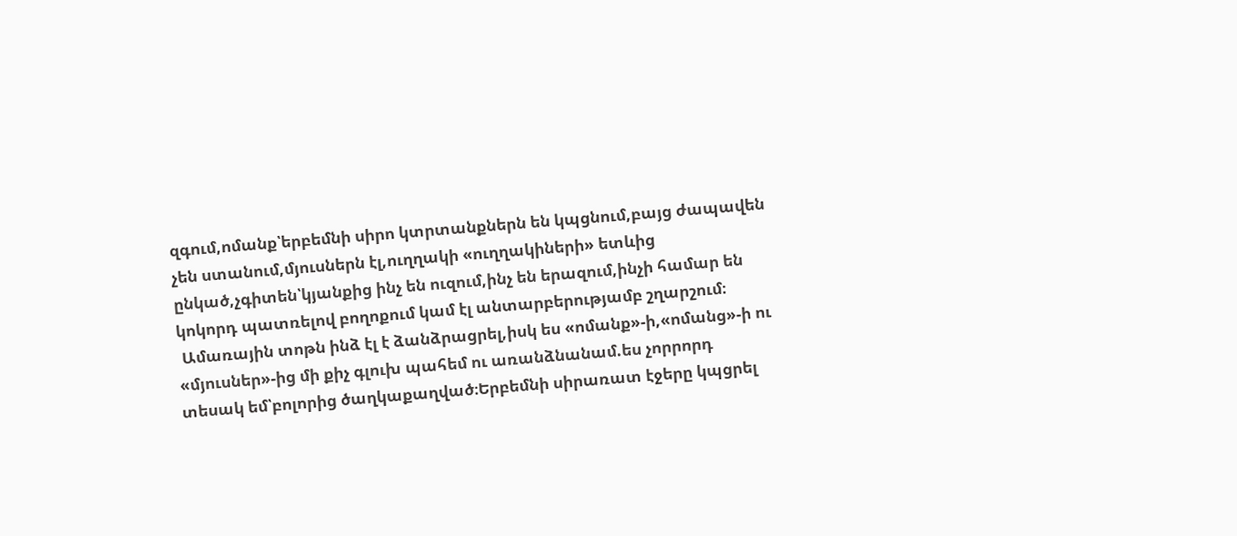զգում,ոմանք՝երբեմնի սիրո կտրտանքներն են կպցնում,բայց ժապավեն չեն ստանում,մյուսներն էլ,ուղղակի «ուղղակիների» ետևից ընկած,չգիտեն՝կյանքից ինչ են ուզում,ինչ են երազում,ինչի համար են կոկորդ պատռելով բողոքում կամ էլ անտարբերությամբ շղարշում։
 Ամառային տոթն ինձ էլ է ձանձրացրել,իսկ ես «ոմանք»-ի,«ոմանց»-ի ու «մյուսներ»-ից մի քիչ գլուխ պահեմ ու առանձնանամ.ես չորրորդ տեսակ եմ՝բոլորից ծաղկաքաղված։Երբեմնի սիրառատ էջերը կպցրել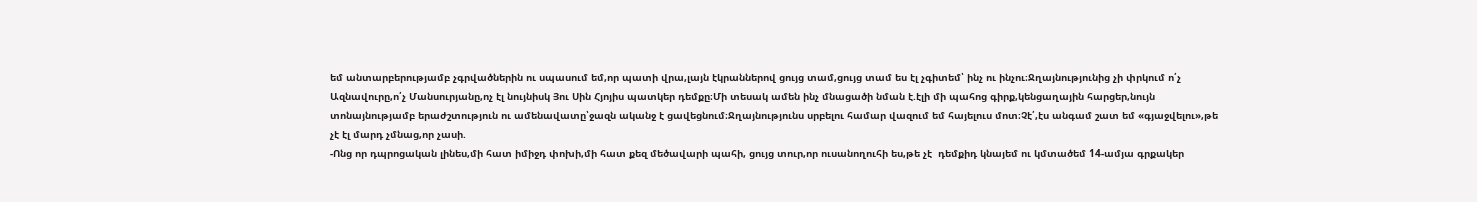եմ անտարբերությամբ չգրվածներին ու սպասում եմ,որ պատի վրա,լայն էկրաններով ցույց տամ,ցույց տամ ես էլ չգիտեմ՝ ինչ ու ինչու։Ջղայնությունից չի փրկում ո՛չ Ազնավուրը,ո՛չ Մանսուրյանը,ոչ էլ նույնիսկ Յու Սին Հյոյիս պատկեր դեմքը։Մի տեսակ ամեն ինչ մնացածի նման է.էլի մի պահոց գիրք,կենցաղային հարցեր,նույն տոնայնությամբ երաժշտություն ու ամենավատը՝ջազն ականջ է ցավեցնում։Ջղայնությունս սրբելու համար վազում եմ հայելուս մոտ։Չէ՛,էս անգամ շատ եմ «գյաջվելու»,թե չէ էլ մարդ չմնաց,որ չասի.
-Ոնց որ դպրոցական լինես,մի հատ իմիջդ փոխի,մի հատ քեզ մեծավարի պահի, ցույց տուր,որ ուսանողուհի ես,թե չէ  դեմքիդ կնայեմ ու կմտածեմ 14-ամյա գրքակեր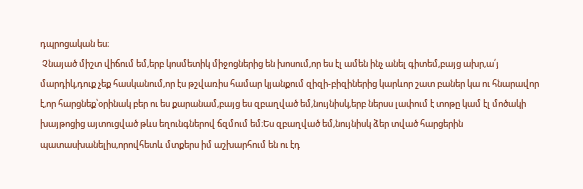դպրոցական ես։
 Չնայած միշտ վիճում եմ,երբ կոսմետիկ միջոցներից են խոսում,որ ես էլ ամեն ինչ անել գիտեմ,բայց ախր,ա՛յ մարդիկ,դուք չեք հասկանում,որ էս թշվառիս համար կյանքում զիզի-բիզիներից կարևոր շատ բաներ կա ու հնարավոր է,որ հարցնեք՝օրինակ բեր ու ես քարանամ,բայց ես զբաղված եմ,նույնիսկ,երբ ներսս լափում է տոթը կամ էլ մոծակի խայթոցից այտուցված թևս եղունգներով ճզմում եմ։Ես զբաղված եմ,նույնիսկ ձեր տված հարցերին պատասխանելիս,որովհետև մտքերս իմ աշխարհում են ու էդ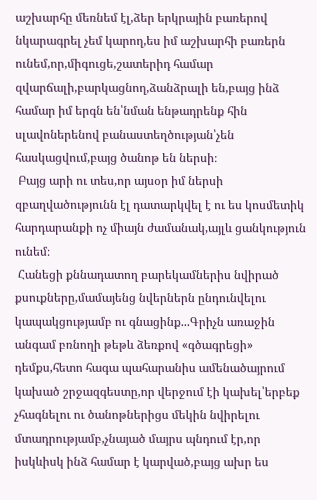աշխարհը մեռնեմ էլ,ձեր երկրային բառերով նկարագրել չեմ կարող,ես իմ աշխարհի բառերն ունեմ,որ,միգուցե,շատերիդ համար զվարճալի,բարկացնող,ձանձրալի են,բայց ինձ համար իմ երգն են՝նման ենթադրենք հին սլավոներենով բանաստեղծության՝չեն հասկացվում,բայց ծանոթ են ներսի։
 Բայց արի ու տես,որ այսօր իմ ներսի զբաղվածությունն էլ դատարկվել է ու ես կոսմետիկ հարդարանքի ոչ միայն ժամանակ,այլև ցանկություն ունեմ։
 Հանեցի քննադատող բարեկամներիս նվիրած քսուքները,մամայենց նվերներն ընդունվելու կապակցությամբ ու գնացինք...Գրիչն առաջին անգամ բռնողի թեթև ձեռքով «գծագրեցի» դեմքս,հետո հագա պահարանիս ամենածայրում կախած շրջազգեստը,որ վերջում էի կախել՝երբեք չհագնելու ու ծանոթներիցս մեկին նվիրելու մտադրությամբ,չնայած մայրս պնդում էր,որ իսկևիսկ ինձ համար է կարված,բայց ախր ես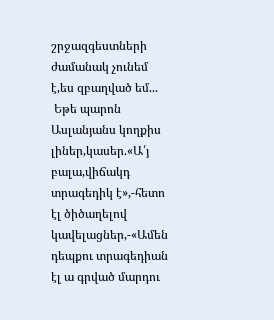շրջազգեստների ժամանակ չունեմ է,ես զբաղված եմ...
 Եթե պարոն Ասլանյանս կողքիս լիներ,կասեր.«Ա՛յ բալա,վիճակդ տրագեդիկ է»,-հետո էլ ծիծաղելով կավելացներ,-«Ամեն դեպքու տրագեդիան էլ ա գրված մարդու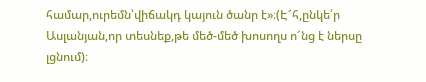համար,ուրեմն՝վիճակդ կայուն ծանր է»։(Է՜հ,ընկե՛ր Ասլանյան,որ տեսնեք,թե մեծ-մեծ խոսողս ո՜նց է ներսը լցնում)։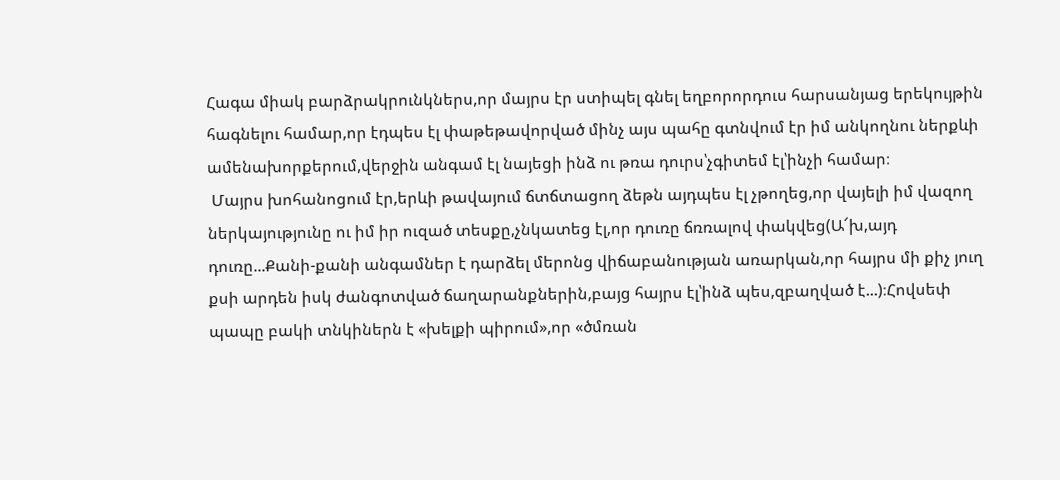Հագա միակ բարձրակրունկներս,որ մայրս էր ստիպել գնել եղբորորդուս հարսանյաց երեկույթին հագնելու համար,որ էդպես էլ փաթեթավորված մինչ այս պահը գտնվում էր իմ անկողնու ներքևի ամենախորքերում,վերջին անգամ էլ նայեցի ինձ ու թռա դուրս՝չգիտեմ էլ՝ինչի համար։
 Մայրս խոհանոցում էր,երևի թավայում ճտճտացող ձեթն այդպես էլ չթողեց,որ վայելի իմ վազող ներկայությունը ու իմ իր ուզած տեսքը,չնկատեց էլ,որ դուռը ճռռալով փակվեց(Ա՜խ,այդ դուռը...Քանի-քանի անգամներ է դարձել մերոնց վիճաբանության առարկան,որ հայրս մի քիչ յուղ քսի արդեն իսկ ժանգոտված ճաղարանքներին,բայց հայրս էլ՝ինձ պես,զբաղված է...)։Հովսեփ պապը բակի տնկիներն է «խելքի պիրում»,որ «ծմռան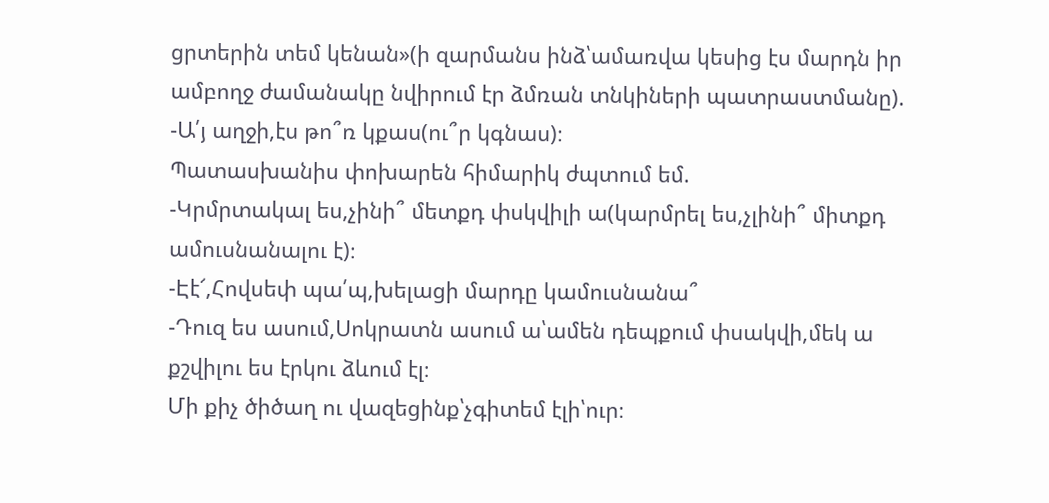ցրտերին տեմ կենան»(ի զարմանս ինձ՝ամառվա կեսից էս մարդն իր ամբողջ ժամանակը նվիրում էր ձմռան տնկիների պատրաստմանը).
-Ա՛յ աղջի,էս թո՞ռ կքաս(ու՞ր կգնաս)։
Պատասխանիս փոխարեն հիմարիկ ժպտում եմ.
-Կրմրտակալ ես,չինի՞ մետքդ փսկվիլի ա(կարմրել ես,չլինի՞ միտքդ ամուսնանալու է)։
-Էէ՜,Հովսեփ պա՛պ,խելացի մարդը կամուսնանա՞
-Դուզ ես ասում,Սոկրատն ասում ա՝ամեն դեպքում փսակվի,մեկ ա քշվիլու ես էրկու ձևում էլ։
Մի քիչ ծիծաղ ու վազեցինք՝չգիտեմ էլի՝ուր։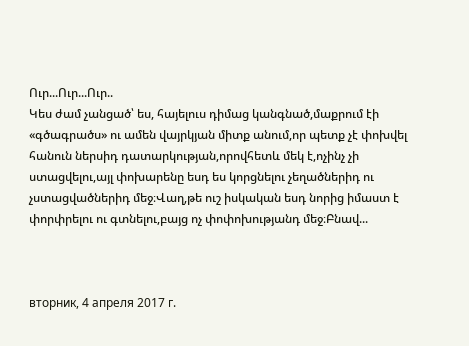Ուր...Ուր...Ուր..
Կես ժամ չանցած՝ ես, հայելուս դիմաց կանգնած,մաքրում էի «գծագրածս» ու ամեն վայրկյան միտք անում,որ պետք չէ փոխվել հանուն ներսիդ դատարկության,որովհետև մեկ է,ոչինչ չի ստացվելու,այլ փոխարենը եսդ ես կորցնելու չեղածներիդ ու չստացվածներիդ մեջ։Վաղ,թե ուշ իսկական եսդ նորից իմաստ է փորփրելու ու գտնելու,բայց ոչ փոփոխությանդ մեջ։Բնավ...



вторник, 4 апреля 2017 г.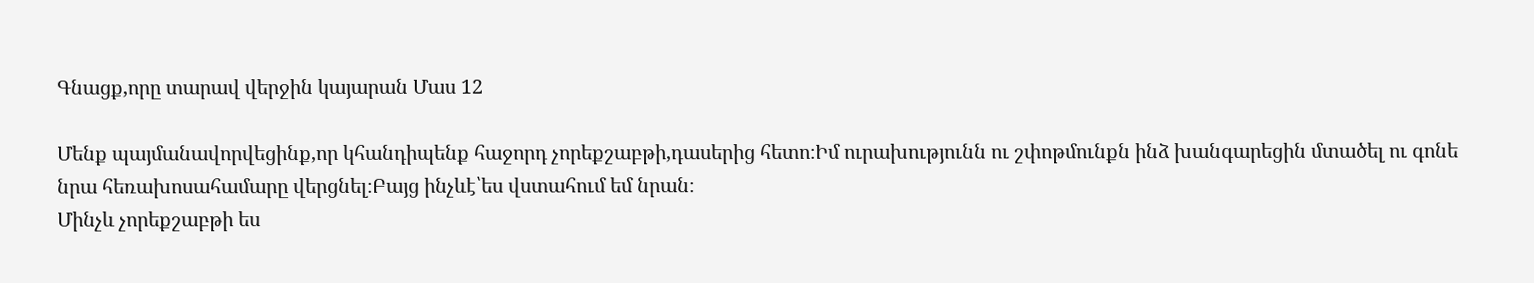Գնացք,որը տարավ վերջին կայարան Մաս 12

Մենք պայմանավորվեցինք,որ կհանդիպենք հաջորդ չորեքշաբթի,դասերից հետո։Իմ ուրախությունն ու շփոթմունքն ինձ խանգարեցին մտածել ու գոնե նրա հեռախոսահամարը վերցնել։Բայց ինչևէ՝ես վստահում եմ նրան։
Մինչև չորեքշաբթի ես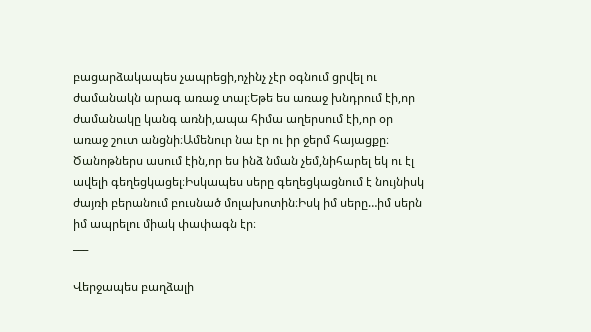բացարձակապես չապրեցի,ոչինչ չէր օգնում ցրվել ու ժամանակն արագ առաջ տալ։Եթե ես առաջ խնդրում էի,որ ժամանակը կանգ առնի,ապա հիմա աղերսում էի,որ օր առաջ շուտ անցնի։Ամենուր նա էր ու իր ջերմ հայացքը։
Ծանոթներս ասում էին,որ ես ինձ նման չեմ,նիհարել եկ ու էլ ավելի գեղեցկացել։Իսկապես սերը գեղեցկացնում է նույնիսկ ժայռի բերանում բուսնած մոլախոտին։Իսկ իմ սերը…իմ սերն իմ ապրելու միակ փափագն էր։
___

Վերջապես բաղձալի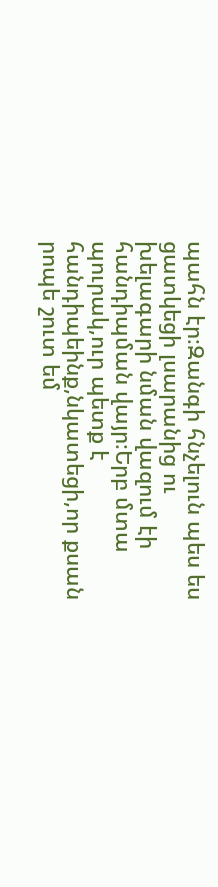պահն էր։Զանգի հնչելուն պես ես ցատկեցի լսարանից ու խելագարի նման վազում էի հանդիպման վայր։Երբ մտա պուրակ,ուր պետք է հանդիպեինք,նկատեցի,որ քսան րոպե շուտ եմ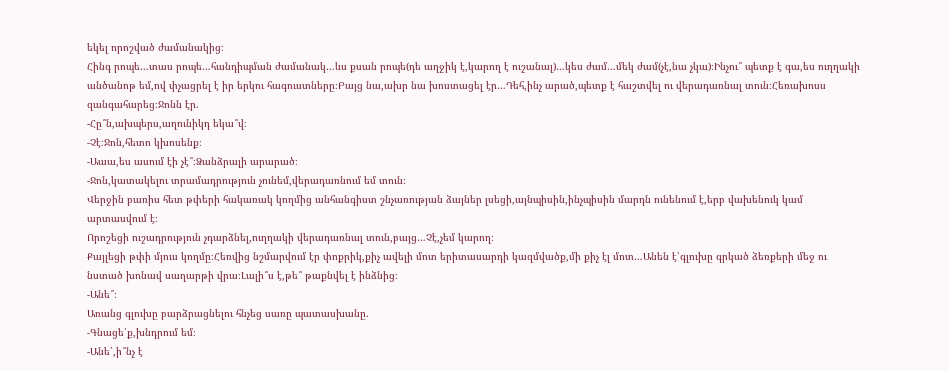եկել որոշված ժամանակից։
Հինգ րոպե…տաս րոպե…հանդիպման ժամանակ…ևս քսան րոպե(դե աղջիկ է,կարող է ուշանալ)…կես ժամ…մեկ ժամ(չէ,նա չկա)։Ինչու՞ պետք է գա,ես ուղղակի անծանոթ եմ,ով փչացրել է իր երկու հագուստները։Բայց նա,ախր նա խոստացել էր…Դեհ,ինչ արած,պետք է հաշտվել ու վերադառնալ տուն։Հեռախոսս զանգահարեց։Ջոնն էր.
-Հը՞ն,ախպերս,աղունիկդ եկա՞վ։
-Չէ։Ջոն,հետո կխոսենք։
-Աաա,ես ասում էի չէ՞։Ձանձրալի արարած։
-Ջոն,կատակելու տրամադրություն չունեմ,վերադառնում եմ տուն։
Վերջին բառիս հետ թփերի հակառակ կողմից անհանգիստ շնչառության ձայներ լսեցի,այնպիսին,ինչպիսին մարդն ունենում է,երբ վախենուկ կամ արտասվում է։
Որոշեցի ուշադրություն չդարձնել,ուղղակի վերադառնալ տուն,բայց…Չէ,չեմ կարող։
Քայլեցի թփի մյուս կողմը։Հեռվից նշմարվում էր փոքրիկ,քիչ ավելի մոտ երիտասարդի կազմվածք,մի քիչ էլ մոտ…Անեն է՝գլուխը գրկած ձեռքերի մեջ ու նստած խոնավ սաղարթի վրա։Լալի՞ս է,թե՞ թաքնվել է ինձնից։
-Անե՞։
Առանց գլուխը բարձրացնելու հնչեց սառը պատասխանը.
-Գնացե՛ք,խնդրում եմ։
-Անե՛,ի՞նչ է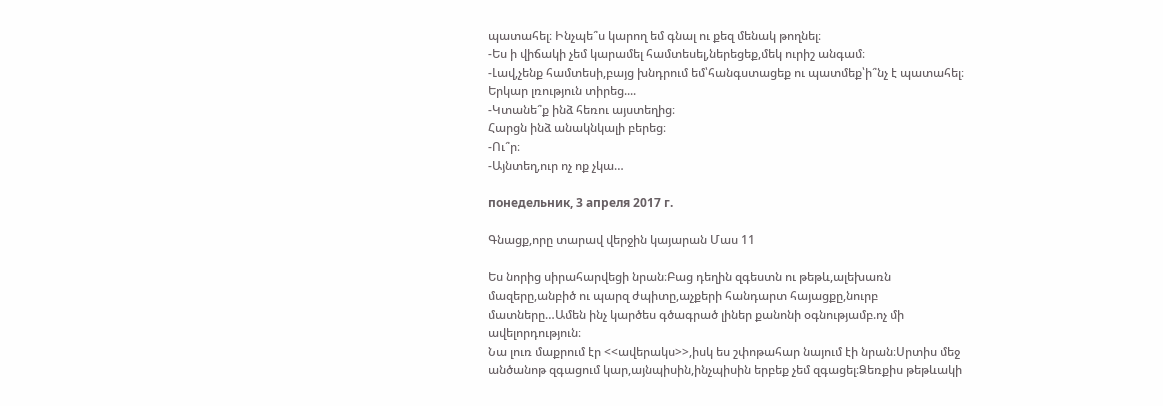պատահել։ Ինչպե՞ս կարող եմ գնալ ու քեզ մենակ թողնել։
-Ես ի վիճակի չեմ կարամել համտեսել,ներեցեք,մեկ ուրիշ անգամ։
-Լավ,չենք համտեսի,բայց խնդրում եմ՝հանգստացեք ու պատմեք՝ի՞նչ է պատահել։
Երկար լռություն տիրեց....
-Կտանե՞ք ինձ հեռու այստեղից։
Հարցն ինձ անակնկալի բերեց։
-Ու՞ր։
-Այնտեղ,ուր ոչ ոք չկա…

понедельник, 3 апреля 2017 г.

Գնացք,որը տարավ վերջին կայարան Մաս 11

Ես նորից սիրահարվեցի նրան։Բաց դեղին զգեստն ու թեթև,ալեխառն մազերը,անբիծ ու պարզ ժպիտը,աչքերի հանդարտ հայացքը,նուրբ մատները…Ամեն ինչ կարծես գծագրած լիներ քանոնի օգնությամբ.ոչ մի ավելորդություն։
Նա լուռ մաքրում էր <<ավերակս>>,իսկ ես շփոթահար նայում էի նրան։Սրտիս մեջ անծանոթ զգացում կար,այնպիսին,ինչպիսին երբեք չեմ զգացել։Ձեռքիս թեթևակի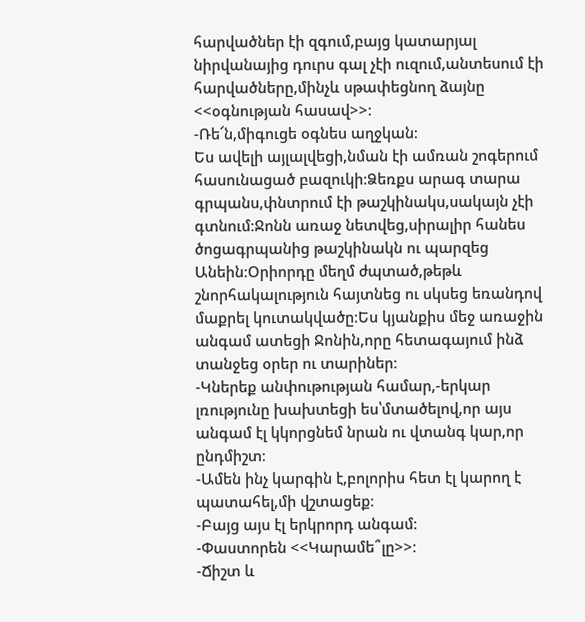հարվածներ էի զգում,բայց կատարյալ նիրվանայից դուրս գալ չէի ուզում,անտեսում էի հարվածները,մինչև սթափեցնող ձայնը <<օգնության հասավ>>։
-Ռե՜ն,միգուցե օգնես աղջկան։
Ես ավելի այլալվեցի,նման էի ամռան շոգերում հասունացած բազուկի։Ձեռքս արագ տարա գրպանս,փնտրում էի թաշկինակս,սակայն չէի գտնում։Ջոնն առաջ նետվեց,սիրալիր հանես ծոցագրպանից թաշկինակն ու պարզեց Անեին։Օրիորդը մեղմ ժպտած,թեթև շնորհակալություն հայտնեց ու սկսեց եռանդով մաքրել կուտակվածը։Ես կյանքիս մեջ առաջին անգամ ատեցի Ջոնին,որը հետագայում ինձ տանջեց օրեր ու տարիներ։
-Կներեք անփութության համար,-երկար լռությունը խախտեցի ես՝մտածելով,որ այս անգամ էլ կկորցնեմ նրան ու վտանգ կար,որ ընդմիշտ։
-Ամեն ինչ կարգին է,բոլորիս հետ էլ կարող է պատահել,մի վշտացեք։
-Բայց այս էլ երկրորդ անգամ։
-Փաստորեն <<Կարամե՞լը>>։
-Ճիշտ և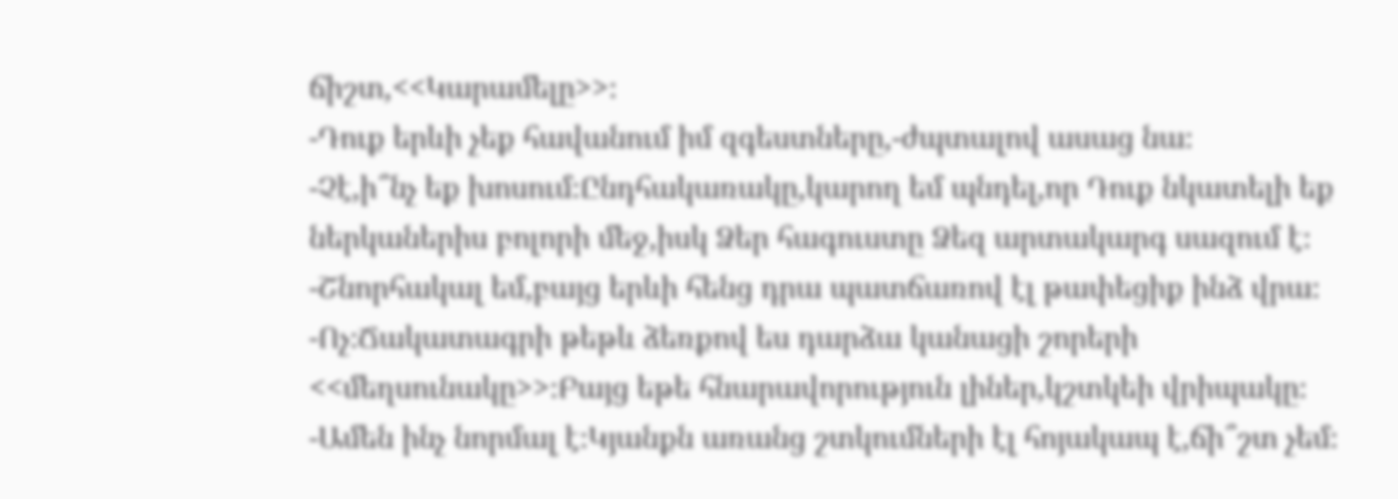ճիշտ,<<Կարամելը>>։
-Դուք երևի չեք հավանում իմ զգեստները,-ժպտալով ասաց նա։
-Չէ,ի՞նչ եք խոսում։Ընդհակառակը,կարող եմ պնդել,որ Դուք նկատելի եք ներկաներիս բոլորի մեջ,իսկ Ձեր հագուստը Ձեզ արտակարգ սազում է։
-Շնորհակալ եմ,բայց երևի հենց դրա պատճառով էլ թափեցիք ինձ վրա։
-Ոչ։Ճակատագրի թեթև ձեռքով ես դարձա կանացի շորերի <<մեղսունակը>>։Բայց եթե հնարավորություն լիներ,կշտկեի վրիպակը։
-Ամեն ինչ նորմալ է։Կյանքն առանց շտկումների էլ հոյակապ է,ճի՞շտ չեմ։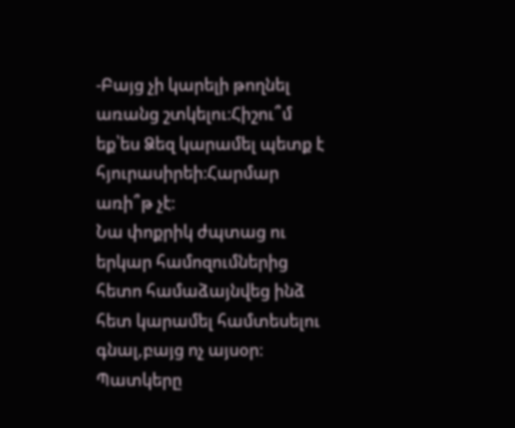-Բայց չի կարելի թողնել առանց շտկելու։Հիշու՞մ եք՝ես Ձեզ կարամել պետք է հյուրասիրեի։Հարմար առի՞թ չէ։
Նա փոքրիկ ժպտաց ու երկար համոզումներից հետո համաձայնվեց ինձ հետ կարամել համտեսելու գնալ,բայց ոչ այսօր։
Պատկերը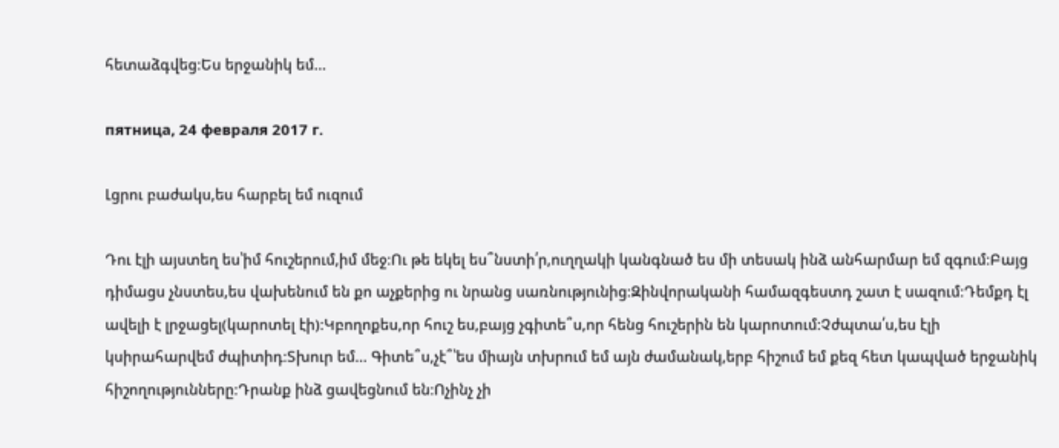հետաձգվեց։Ես երջանիկ եմ…

пятница, 24 февраля 2017 г.

Լցրու բաժակս,ես հարբել եմ ուզում

Դու էլի այստեղ ես՝իմ հուշերում,իմ մեջ։Ու թե եկել ես՞նստի՛ր,ուղղակի կանգնած ես մի տեսակ ինձ անհարմար եմ զգում։Բայց դիմացս չնստես,ես վախենում են քո աչքերից ու նրանց սառնությունից։Զինվորականի համազգեստդ շատ է սազում։Դեմքդ էլ ավելի է լրջացել(կարոտել էի)։Կբողոքես,որ հուշ ես,բայց չգիտե՞ս,որ հենց հուշերին են կարոտում։Չժպտա՛ս,ես էլի կսիրահարվեմ ժպիտիդ։Տխուր եմ… Գիտե՞ս,չէ՞՝ես միայն տխրում եմ այն ժամանակ,երբ հիշում եմ քեզ հետ կապված երջանիկ հիշողությունները։Դրանք ինձ ցավեցնում են։Ոչինչ չի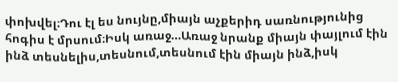փոխվել։Դու էլ ես նույնը,միայն աչքերիդ սառնությունից հոգիս է մրսում։Իսկ առաջ…Առաջ նրանք միայն փայլում էին ինձ տեսնելիս,տեսնում,տեսնում էին միայն ինձ,իսկ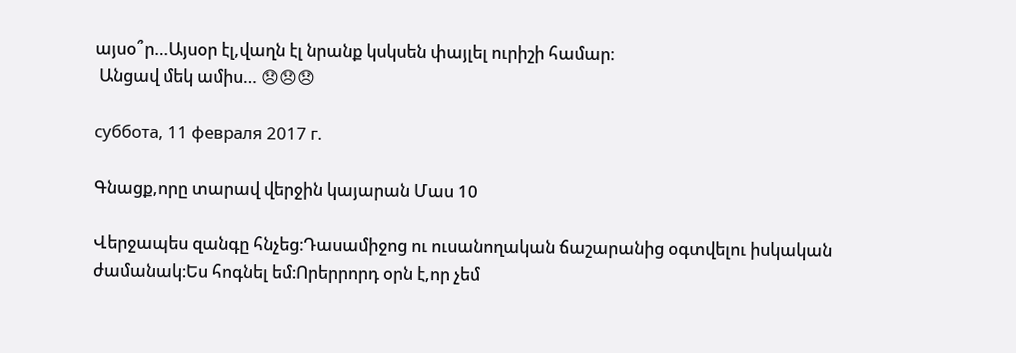այսօ՞ր…Այսօր էլ,վաղն էլ նրանք կսկսեն փայլել ուրիշի համար։
 Անցավ մեկ ամիս… 😞😞😞

суббота, 11 февраля 2017 г.

Գնացք,որը տարավ վերջին կայարան Մաս 10

Վերջապես զանգը հնչեց։Դասամիջոց ու ուսանողական ճաշարանից օգտվելու իսկական ժամանակ։Ես հոգնել եմ։Որերրորդ օրն է,որ չեմ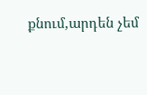քնում,արդեն չեմ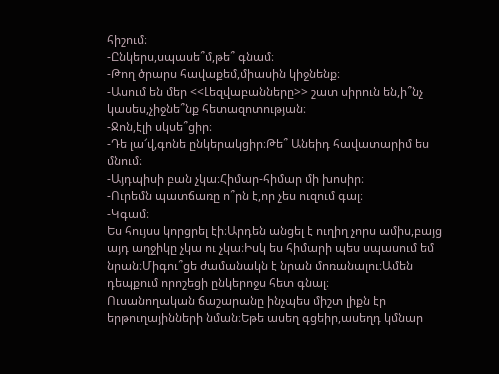հիշում։
-Ընկերս,սպասե՞մ,թե՞ գնամ։
-Թող ծրարս հավաքեմ,միասին կիջնենք։
-Ասում են մեր <<Լեզվաբանները>> շատ սիրուն են,ի՞նչ կասես,չիջնե՞նք հետազոտության։
-Ջոն,էլի սկսե՞ցիր։
-Դե լա՜վ,գոնե ընկերակցիր։Թե՞ Անեիդ հավատարիմ ես մնում։
-Այդպիսի բան չկա։Հիմար-հիմար մի խոսիր։
-Ուրեմն պատճառը ո՞րն է,որ չես ուզում գալ։
-Կգամ։
Ես հույսս կորցրել էի։Արդեն անցել է ուղիղ չորս ամիս,բայց այդ աղջիկը չկա ու չկա։Իսկ ես հիմարի պես սպասում եմ նրան։Միգու՞ցե ժամանակն է նրան մոռանալու։Ամեն դեպքում որոշեցի ընկերոջս հետ գնալ։
Ուսանողական ճաշարանը ինչպես միշտ լիքն էր երթուղայինների նման։Եթե ասեղ գցեիր,ասեղդ կմնար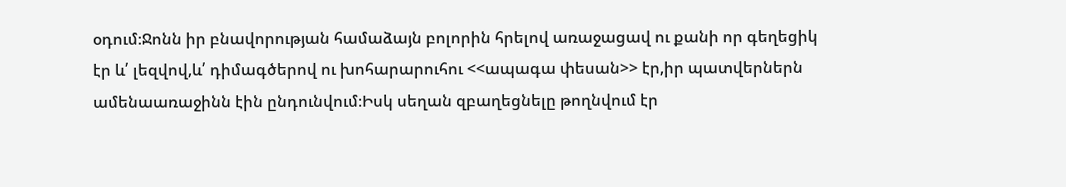օդում։Ջոնն իր բնավորության համաձայն բոլորին հրելով առաջացավ ու քանի որ գեղեցիկ էր և՛ լեզվով,և՛ դիմագծերով ու խոհարարուհու <<ապագա փեսան>> էր,իր պատվերներն ամենաառաջինն էին ընդունվում։Իսկ սեղան զբաղեցնելը թողնվում էր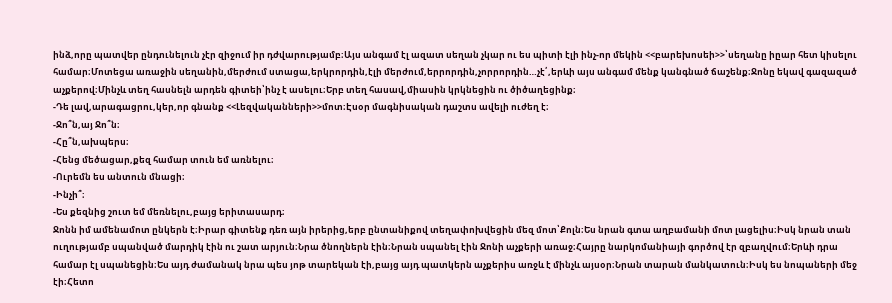ինձ,որը պատվեր ընդունելուն չէր զիջում իր դժվարությամբ։Այս անգամ էլ ազատ սեղան չկար ու ես պիտի էլի ինչ-որ մեկին <<բարեխոսեի>>՝սեղանը իըար հետ կիսելու համար։Մոտեցա առաջին սեղանին,մերժում ստացա,երկրորդին,էլի մերժում,երրորդին,չորրորդին…չէ՛,երևի այս անգամ մենք կանգնած ճաշենք։Ջոնը եկավ գազազած աչքերով։Մինչև տեղ հասնելն արդեն գիտեի՝ինչ է ասելու։Երբ տեղ հասավ,միասին կրկնեցին ու ծիծաղեցինք։
-Դե լավ,արագացրու,կեր,որ գնանք <<Լեզվականների>>մոտ։Էսօր մագնիսական դաշտս ավելի ուժեղ է։
-Ջո՞ն,այ Ջո՞ն։
-Հը՞ն,ախպերս։
-Հենց մեծացար,քեզ համար տուն եմ առնելու։
-Ուրեմն ես անտուն մնացի։
-Ինչի՞։
-Ես քեզնից շուտ եմ մեռնելու,բայց երիտասարդ։
Ջոնն իմ ամենամոտ ընկերն է։Իրար գիտենք դեռ այն իրերից,երբ ընտանիքով տեղափոխվեցին մեզ մոտ՝Քոլն։Ես նրան գտա աղբամանի մոտ լացելիս։Իսկ նրան տան ուղությամբ սպանված մարդիկ էին ու շատ արյուն։Նրա ծնողներն էին։Նրան սպանել էին Ջոնի աչքերի առաջ։Հայրը նարկոմանիայի գործով էր զբաղվում։Երևի դրա համար էլ սպանեցին։Ես այդ ժամանակ նրա պես յոթ տարեկան էի,բայց այդ պատկերն աչքերիս առջև է մինչև այսօր։Նրան տարան մանկատուն։Իսկ ես նոպաների մեջ էի։Հետո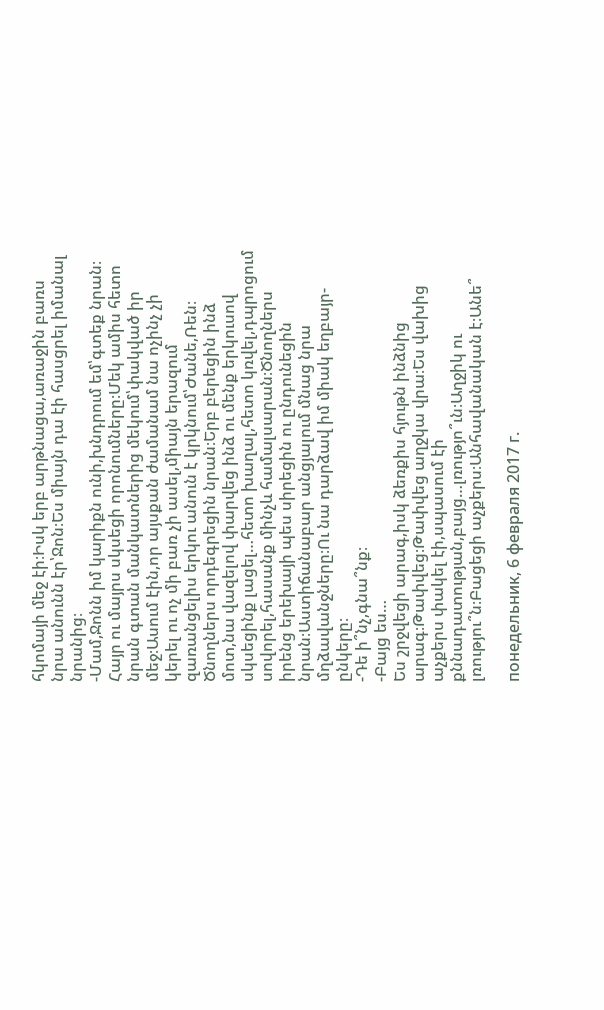հկոմայի մեջ էի։Իսկ երբ արթնացա,առաջին բառս նրա անունն էր՝Ջոն։Ես միայն դա էի հասցրել իմանալ նրանից։
-Մամ,Ջոնն իմ կարիքն ունի,խնդրում եմ՝գտեք նրան։
Հայր ու մայրս սկսեցի որոնումները։Մեկ ամիս հետո նրան գտան մանկատներից մեկում՝փակված իր մեջ։Ասում էին,որ այսքան ժամանամ նա ոչինչ չի կերել ու ոչ մի բառ չի ասել,միայն երազում զառանցելիս երկու անուն է կրկնում՝Ժանե,Ռեն։
Ծնողներս որդեգրեցին նրան։Երբ բերեցին ինձ մոտ,նա վազելով փարվեց ինձ ու մենք երկուսով սկսեցինք լացել…հետո խաղալ,հետո կռվել,դպրոցում սովորել,հասանք մինչև համալսարան։Ծնողներս իրենց երեխայի պես սիրեցին ու ընդունեցին նրան։Աստիճանաբար անցյալում մնաց նրա մղձավանջները։Ու նա դարձավ իմ միակ եղբայր-ընկերը։
-Դե ի՞նչ,գնա՞նք։
-Բայց ես…
Ես շրջվեցի արագ,իսկ ձեռքիս հյութն ինձնից արագ։Թափվեց։Թափվեց աղջկա վրա։Ես վախից աչքերս փակել էի,սպասում էի քննադատության,բայց…լռությո՞ւն։Աղջիկ ու լռությու՞ն։Բացեցի աչքերս։Անհավանական է։Անե՞

понедельник, 6 февраля 2017 г.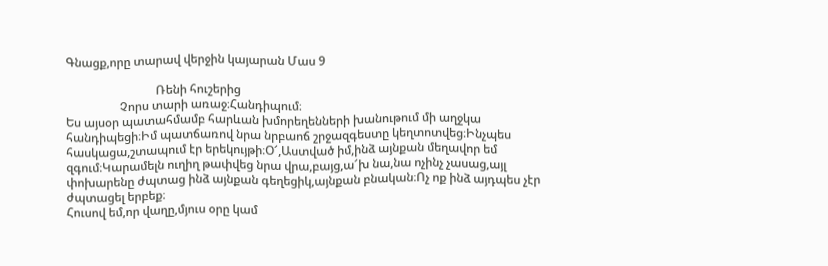Գնացք,որը տարավ վերջին կայարան Մաս 9

                              Ռենի հուշերից
                  Չորս տարի առաջ։Հանդիպում։
Ես այսօր պատահմամբ հարևան խմորեղենների խանութում մի աղջկա հանդիպեցի։Իմ պատճառով նրա նրբաոճ շրջազգեստը կեղտոտվեց։Ինչպես հասկացա,շտապում էր երեկույթի։Օ՜,Աստված իմ,ինձ այնքան մեղավոր եմ զգում։Կարամելն ուղիղ թափվեց նրա վրա,բայց,ա՜խ նա,նա ոչինչ չասաց,այլ փոխարենը ժպտաց ինձ այնքան գեղեցիկ,այնքան բնական։Ոչ ոք ինձ այդպես չէր ժպտացել երբեք։
Հուսով եմ,որ վաղը,մյուս օրը կամ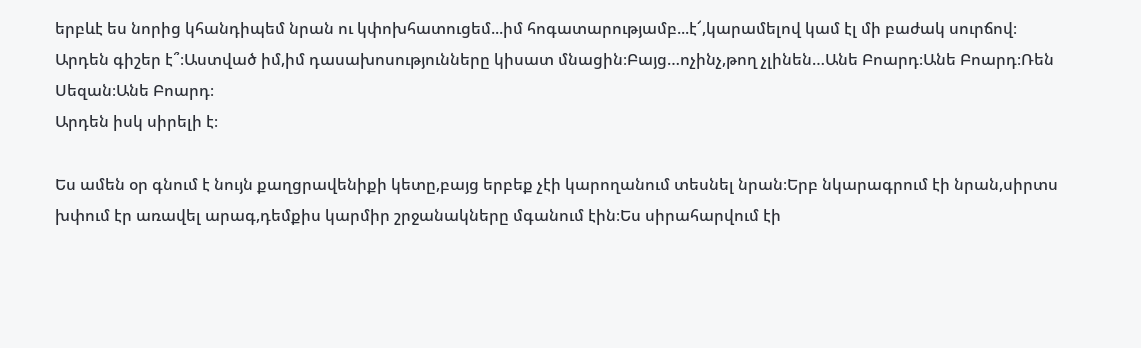երբևէ ես նորից կհանդիպեմ նրան ու կփոխհատուցեմ...իմ հոգատարությամբ...է՜,կարամելով կամ էլ մի բաժակ սուրճով։
Արդեն գիշեր է՞։Աստված իմ,իմ դասախոսությունները կիսատ մնացին։Բայց…ոչինչ,թող չլինեն…Անե Բոարդ։Անե Բոարդ։Ռեն Սեզան։Անե Բոարդ։
Արդեն իսկ սիրելի է։

Ես ամեն օր գնում է նույն քաղցրավենիքի կետը,բայց երբեք չէի կարողանում տեսնել նրան։Երբ նկարագրում էի նրան,սիրտս խփում էր առավել արագ,դեմքիս կարմիր շրջանակները մգանում էին։Ես սիրահարվում էի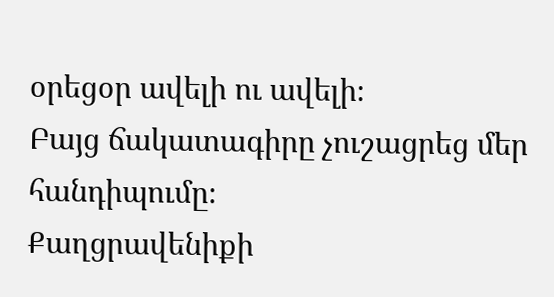օրեցօր ավելի ու ավելի։
Բայց ճակատագիրը չուշացրեց մեր հանդիպումը։
Քաղցրավենիքի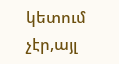կետում չէր,այլ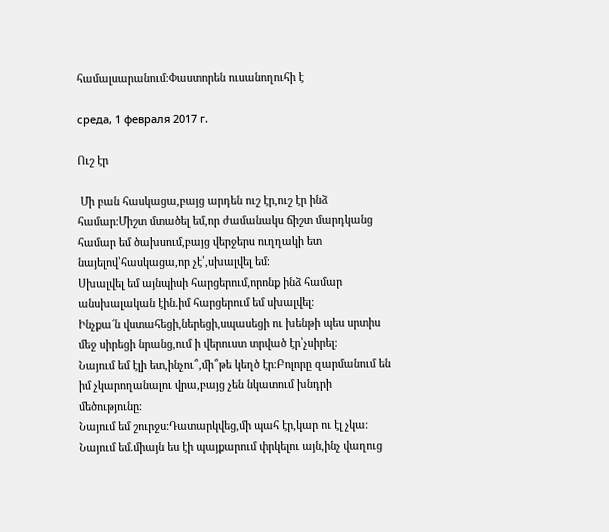համալսարանում։Փաստորեն ուսանողուհի է

среда, 1 февраля 2017 г.

Ուշ էր

 Մի բան հասկացա,բայց արդեն ուշ էր,ուշ էր ինձ համար։Միշտ մտածել եմ,որ ժամանակս ճիշտ մարդկանց համար եմ ծախսում,բայց վերջերս ուղղակի ետ նայելով՝հասկացա,որ չէ՛,սխալվել եմ։
Սխալվել եմ այնպիսի հարցերում,որոնք ինձ համար անսխալական էին.իմ հարցերում եմ սխալվել։
Ինչքա՜ն վստահեցի,ներեցի,սպասեցի ու խենթի պես սրտիս մեջ սիրեցի նրանց,ում ի վերուստ տրված էր՝չսիրել։
Նայում եմ էլի ետ,ինչու՞,մի՞թե կեղծ էր։Բոլորը զարմանում են իմ չկարողանալու վրա,բայց չեն նկատում խնդրի մեծությունը։
Նայում եմ շուրջս։Դատարկվեց,մի պահ էր,կար ու էլ չկա։
Նայում եմ.միայն ես էի պայքարում փրկելու այն,ինչ վաղուց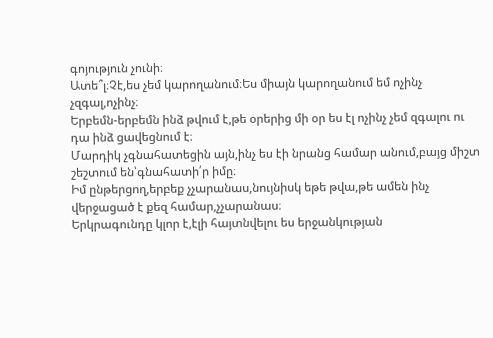գոյություն չունի։
Ատե՞լ։Չէ,ես չեմ կարողանում։Ես միայն կարողանում եմ ոչինչ չզգալ,ոչինչ։
Երբեմն-երբեմն ինձ թվում է,թե օրերից մի օր ես էլ ոչինչ չեմ զգալու ու դա ինձ ցավեցնում է։
Մարդիկ չգնահատեցին այն,ինչ ես էի նրանց համար անում,բայց միշտ շեշտում են՝գնահատի՛ր իմը։
Իմ ընթերցող,երբեք չչարանաս,նույնիսկ եթե թվա,թե ամեն ինչ վերջացած է քեզ համար,չչարանաս։
Երկրագունդը կլոր է,էլի հայտնվելու ես երջանկության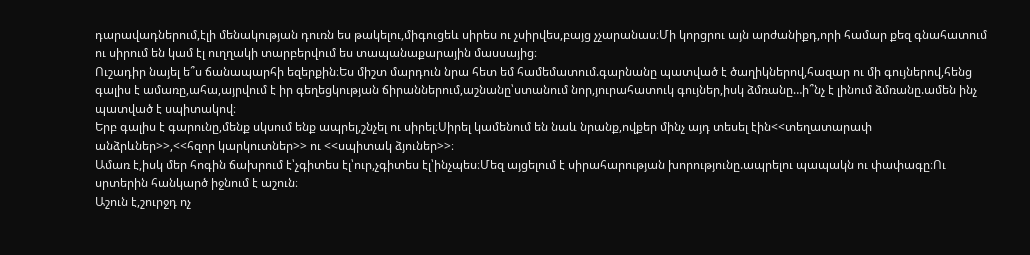դարավադներում,էլի մենակության դուռն ես թակելու,միգուցեև սիրես ու չսիրվես,բայց չչարանաս։Մի կորցրու այն արժանիքդ,որի համար քեզ գնահատում ու սիրում են կամ էլ ուղղակի տարբերվում ես տապանաքարային մասսայից։
Ուշադիր նայել ե՞ս ճանապարհի եզերքին։Ես միշտ մարդուն նրա հետ եմ համեմատում.գարնանը պատված է ծաղիկներով,հազար ու մի գույներով,հենց գալիս է ամառը,ահա,այրվում է իր գեղեցկության ճիրաններում,աշնանը՝ստանում նոր,յուրահատուկ գույներ,իսկ ձմռանը…ի՞նչ է լինում ձմռանը.ամեն ինչ պատված է սպիտակով։
Երբ գալիս է գարունը,մենք սկսում ենք ապրել,շնչել ու սիրել։Սիրել կամենում են նաև նրանք,ովքեր մինչ այդ տեսել էին<<տեղատարափ անձրևներ>>,<<հզոր կարկուտներ>> ու <<սպիտակ ձյուներ>>։
Ամառ է,իսկ մեր հոգին ճախրում է՝չգիտես էլ՝ուր,չգիտես էլ՝ինչպես։Մեզ այցելում է սիրահարության խորությունը.ապրելու պապակն ու փափագը։Ու սրտերին հանկարծ իջնում է աշուն։
Աշուն է,շուրջդ ոչ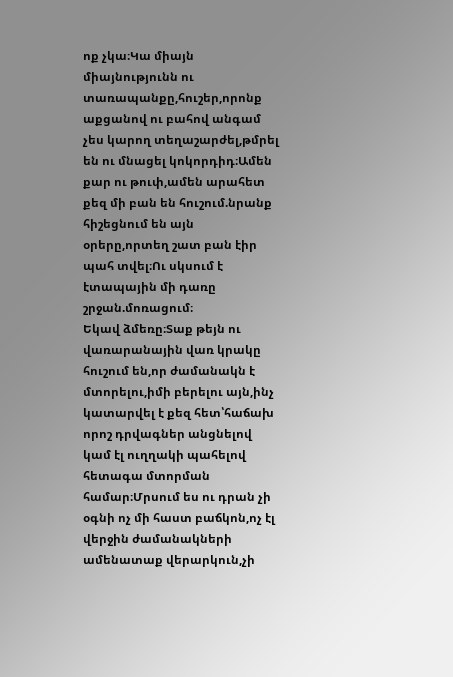ոք չկա։Կա միայն միայնությունն ու տառապանքը,հուշեր,որոնք աքցանով ու բահով անգամ չես կարող տեղաշարժել,թմրել են ու մնացել կոկորդիդ։Ամեն քար ու թուփ,ամեն արահետ քեզ մի բան են հուշում.նրանք հիշեցնում են այն օրերը,որտեղ շատ բան էիր պահ տվել։Ու սկսում է էտապային մի դառը շրջան.մոռացում։
Եկավ ձմեռը։Տաք թեյն ու վառարանային վառ կրակը հուշում են,որ ժամանակն է մտորելու,իմի բերելու այն,ինչ կատարվել է քեզ հետ՝հաճախ որոշ դրվագներ անցնելով կամ էլ ուղղակի պահելով հետագա մտորման համար։Մրսում ես ու դրան չի օգնի ոչ մի հաստ բաճկոն,ոչ էլ վերջին ժամանակների ամենատաք վերարկուն,չի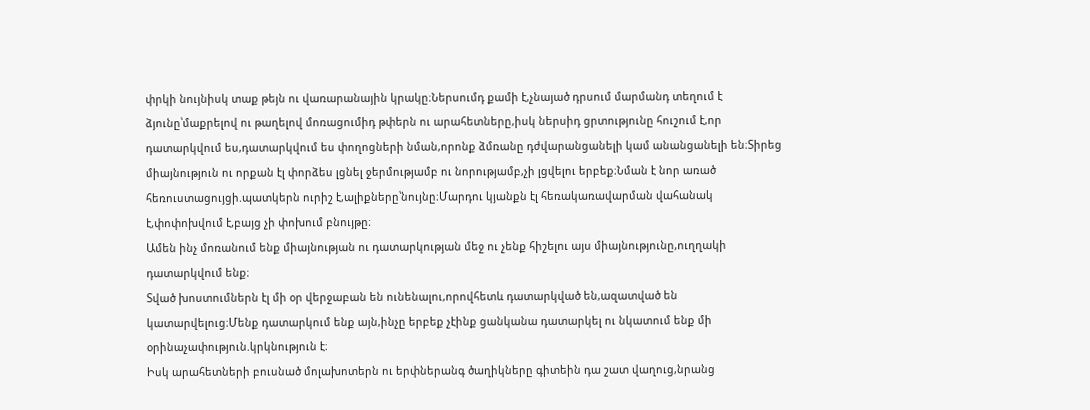փրկի նույնիսկ տաք թեյն ու վառարանային կրակը։Ներսումդ քամի է,չնայած դրսում մարմանդ տեղում է ձյունը՝մաքրելով ու թաղելով մոռացումիդ թփերն ու արահետները,իսկ ներսիդ ցրտությունը հուշում է,որ դատարկվում ես,դատարկվում ես փողոցների նման,որոնք ձմռանը դժվարանցանելի կամ անանցանելի են։Տիրեց միայնություն ու որքան էլ փորձես լցնել ջերմությամբ ու նորությամբ,չի լցվելու երբեք։Նման է նոր առած հեռուստացույցի.պատկերն ուրիշ է,ալիքները՝նույնը։Մարդու կյանքն էլ հեռակառավարման վահանակ է,փոփոխվում է,բայց չի փոխում բնույթը։
Ամեն ինչ մոռանում ենք միայնության ու դատարկության մեջ ու չենք հիշելու այս միայնությունը,ուղղակի դատարկվում ենք։
Տված խոստումներն էլ մի օր վերջաբան են ունենալու,որովհետև դատարկված են,ազատված են կատարվելուց։Մենք դատարկում ենք այն,ինչը երբեք չէինք ցանկանա դատարկել ու նկատում ենք մի օրինաչափություն.կրկնություն է։
Իսկ արահետների բուսնած մոլախոտերն ու երփներանգ ծաղիկները գիտեին դա շատ վաղուց,նրանց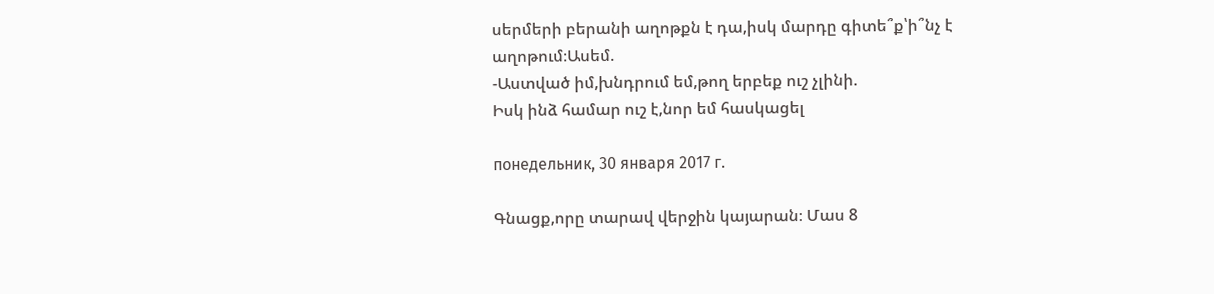սերմերի բերանի աղոթքն է դա,իսկ մարդը գիտե՞ք՝ի՞նչ է աղոթում։Ասեմ.
-Աստված իմ,խնդրում եմ,թող երբեք ուշ չլինի.
Իսկ ինձ համար ուշ է,նոր եմ հասկացել

понедельник, 30 января 2017 г.

Գնացք,որը տարավ վերջին կայարան։ Մաս 8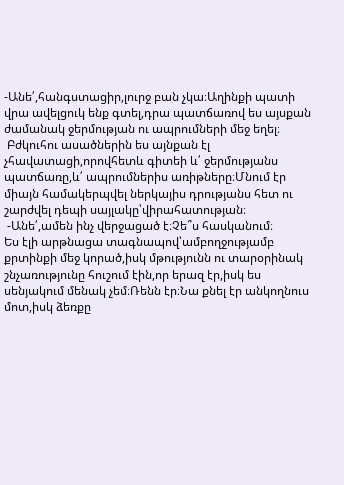-Անե՛,հանգստացիր,լուրջ բան չկա։Աղինքի պատի վրա ավելցուկ ենք գտել,դրա պատճառով ես այսքան ժամանակ ջերմության ու ապրումների մեջ եղել։
 Բժկուհու ասածներին ես այնքան էլ չհավատացի,որովհետև գիտեի և՛ ջերմությանս պատճառը,և՛ ապրումներիս առիթները։Մնում էր միայն համակերպվել ներկայիս դրությանս հետ ու շարժվել դեպի սայլակը՝վիրահատության։
 -Անե՛,ամեն ինչ վերջացած է։Չե՞ս հասկանում։
Ես էլի արթնացա տագնապով՝ամբողջությամբ քրտինքի մեջ կորած,իսկ մթությունն ու տարօրինակ շնչառությունը հուշում էին,որ երազ էր,իսկ ես սենյակում մենակ չեմ։Ռենն էր։Նա քնել էր անկողնուս մոտ,իսկ ձեռքը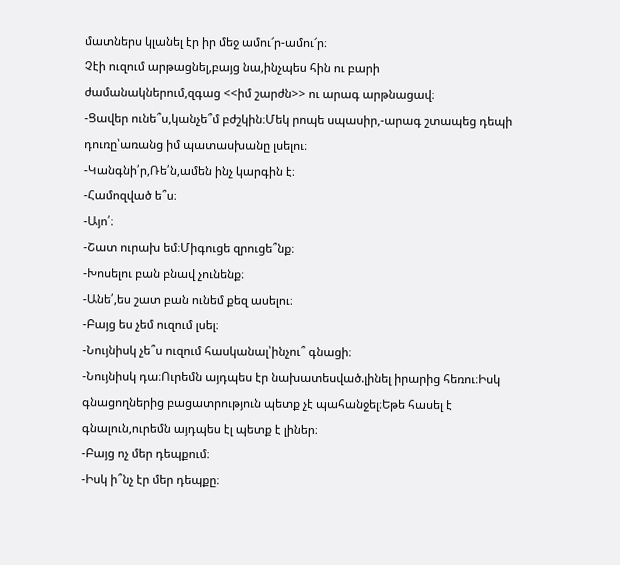մատներս կլանել էր իր մեջ ամու՜ր-ամու՜ր։
Չէի ուզում արթացնել,բայց նա,ինչպես հին ու բարի ժամանակներում,զգաց <<իմ շարժն>> ու արագ արթնացավ։
-Ցավեր ունե՞ս,կանչե՞մ բժշկին։Մեկ րոպե սպասիր,-արագ շտապեց դեպի դուռը՝առանց իմ պատասխանը լսելու։
-Կանգնի՛ր,Ռե՛ն,ամեն ինչ կարգին է։
-Համոզված ե՞ս։
-Այո՛։
-Շատ ուրախ եմ։Միգուցե զրուցե՞նք։
-Խոսելու բան բնավ չունենք։
-Անե՛,ես շատ բան ունեմ քեզ ասելու։
-Բայց ես չեմ ուզում լսել։
-Նույնիսկ չե՞ս ուզում հասկանալ՝ինչու՞ գնացի։
-Նույնիսկ դա։Ուրեմն այդպես էր նախատեսված.լինել իրարից հեռու։Իսկ գնացողներից բացատրություն պետք չէ պահանջել։Եթե հասել է գնալուն,ուրեմն այդպես էլ պետք է լիներ։
-Բայց ոչ մեր դեպքում։
-Իսկ ի՞նչ էր մեր դեպքը։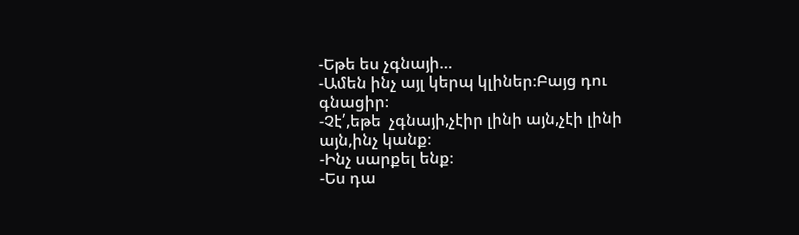-Եթե ես չգնայի…
-Ամեն ինչ այլ կերպ կլիներ։Բայց դու գնացիր։
-Չէ՛,եթե  չգնայի,չէիր լինի այն,չէի լինի այն,ինչ կանք։
-Ինչ սարքել ենք։
-Ես դա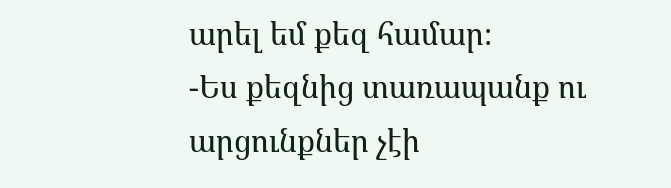արել եմ քեզ համար։
-Ես քեզնից տառապանք ու արցունքներ չէի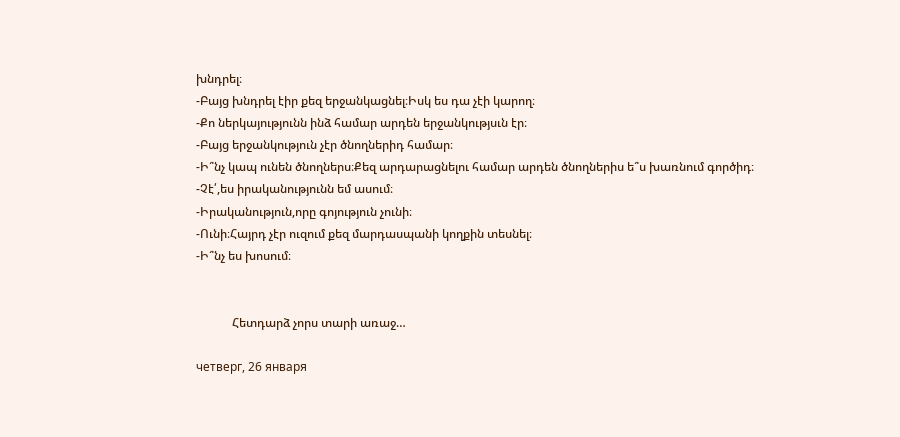խնդրել։
-Բայց խնդրել էիր քեզ երջանկացնել։Իսկ ես դա չէի կարող։
-Քո ներկայությունն ինձ համար արդեն երջանկությսւն էր։
-Բայց երջանկություն չէր ծնողներիդ համար։
-Ի՞նչ կապ ունեն ծնողներս։Քեզ արդարացնելու համար արդեն ծնողներիս ե՞ս խառնում գործիդ։
-Չէ՛,ես իրականությունն եմ ասում։
-Իրականություն,որը գոյություն չունի։
-Ունի։Հայրդ չէր ուզում քեզ մարդասպանի կողքին տեսնել։
-Ի՞նչ ես խոսում։


            Հետդարձ չորս տարի առաջ…

четверг, 26 января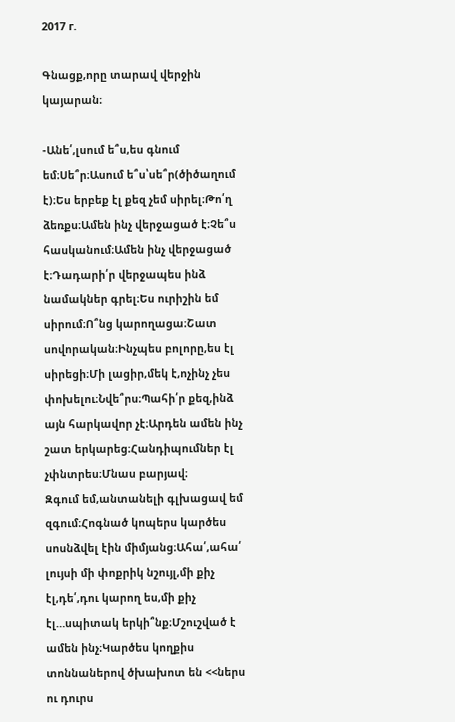2017 г.

Գնացք,որը տարավ վերջին կայարան։

-Անե՛,լսում ե՞ս,ես գնում եմ։Սե՞ր։Ասում ե՞ս՝սե՞ր(ծիծաղում է)։Ես երբեք էլ քեզ չեմ սիրել։Թո՛ղ ձեռքս։Ամեն ինչ վերջացած է։Չե՞ս հասկանում։Ամեն ինչ վերջացած է։Դադարի՛ր վերջապես ինձ նամակներ գրել։Ես ուրիշին եմ սիրում։Ո՞նց կարողացա։Շատ սովորական։Ինչպես բոլորը,ես էլ սիրեցի։Մի լացիր,մեկ է,ոչինչ չես փոխելու։Նվե՞րս։Պահի՛ր քեզ,ինձ այն հարկավոր չէ։Արդեն ամեն ինչ շատ երկարեց։Հանդիպումներ էլ չփնտրես։Մնաս բարյավ։
Զգում եմ,անտանելի գլխացավ եմ զգում։Հոգնած կոպերս կարծես սոսնձվել էին միմյանց։Ահա՛,ահա՛ լույսի մի փոքրիկ նշույլ,մի քիչ էլ,դե՛,դու կարող ես,մի քիչ էլ…սպիտակ երկի՞նք։Մշուշված է ամեն ինչ։Կարծես կողքիս տոննաներով ծխախոտ են <<ներս ու դուրս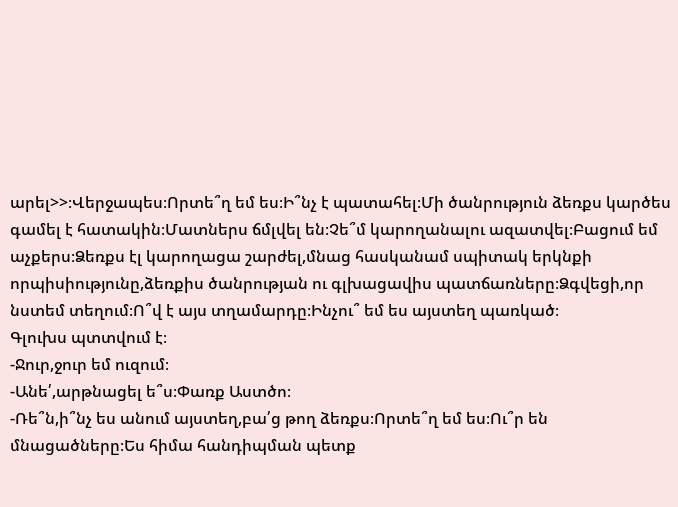արել>>։Վերջապես։Որտե՞ղ եմ ես։Ի՞նչ է պատահել։Մի ծանրություն ձեռքս կարծես գամել է հատակին։Մատներս ճմլվել են։Չե՞մ կարողանալու ազատվել։Բացում եմ աչքերս։Ձեռքս էլ կարողացա շարժել,մնաց հասկանամ սպիտակ երկնքի որպիսիությունը,ձեռքիս ծանրության ու գլխացավիս պատճառները։Ձգվեցի,որ նստեմ տեղում։Ո՞վ է այս տղամարդը։Ինչու՞ եմ ես այստեղ պառկած։
Գլուխս պտտվում է։
-Ջուր,ջուր եմ ուզում։
-Անե՛,արթնացել ե՞ս։Փառք Աստծո։
-Ռե՞ն,ի՞նչ ես անում այստեղ,բա՛ց թող ձեռքս։Որտե՞ղ եմ ես։Ու՞ր են մնացածները։Ես հիմա հանդիպման պետք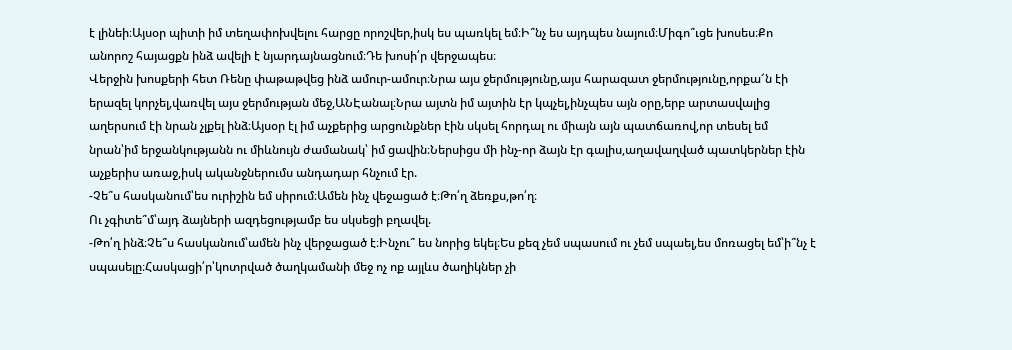է լինեի։Այսօր պիտի իմ տեղափոխվելու հարցը որոշվեր,իսկ ես պառկել եմ։Ի՞նչ ես այդպես նայում։Միգո՞ւցե խոսես։Քո անորոշ հայացքն ինձ ավելի է նյարդայնացնում։Դե խոսի՛ր վերջապես։
Վերջին խոսքերի հետ Ռենը փաթաթվեց ինձ ամուր-ամուր։Նրա այս ջերմությունը,այս հարազատ ջերմությունը,որքա՜ն էի երազել կորչել,վառվել այս ջերմության մեջ,ԱՆԷանալ։Նրա այտն իմ այտին էր կպչել,ինչպես այն օրը,երբ արտասվալից աղերսում էի նրան չլքել ինձ։Այսօր էլ իմ աչքերից արցունքներ էին սկսել հորդալ ու միայն այն պատճառով,որ տեսել եմ նրան՝իմ երջանկությանն ու միևնույն ժամանակ՝ իմ ցավին։Ներսիցս մի ինչ-որ ձայն էր գալիս,աղավաղված պատկերներ էին աչքերիս առաջ,իսկ ականջներումս անդադար հնչում էր.
-Չե՞ս հասկանում՝ես ուրիշին եմ սիրում։Ամեն ինչ վեջացած է։Թո՛ղ ձեռքս,թո՛ղ։
Ու չգիտե՞մ՝այդ ձայների ազդեցությամբ ես սկսեցի բղավել.
-Թո՛ղ ինձ։Չե՞ս հասկանում՝ամեն ինչ վերջացած է։Ինչու՞ ես նորից եկել։Ես քեզ չեմ սպասում ու չեմ սպաել,ես մոռացել եմ՝ի՞նչ է սպասելը։Հասկացի՛ր՝կոտրված ծաղկամանի մեջ ոչ ոք այլևս ծաղիկներ չի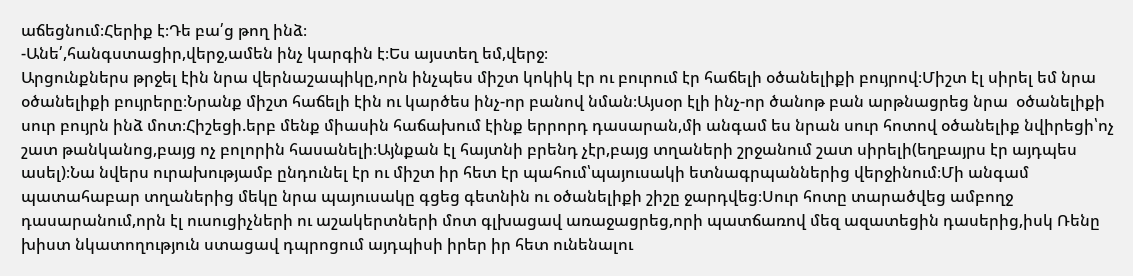աճեցնում։Հերիք է։Դե բա՛ց թող ինձ։
-Անե՛,հանգստացիր,վերջ,ամեն ինչ կարգին է։Ես այստեղ եմ,վերջ։
Արցունքներս թրջել էին նրա վերնաշապիկը,որն ինչպես միշտ կոկիկ էր ու բուրում էր հաճելի օծանելիքի բույրով։Միշտ էլ սիրել եմ նրա օծանելիքի բույրերը։Նրանք միշտ հաճելի էին ու կարծես ինչ-որ բանով նման։Այսօր էլի ինչ-որ ծանոթ բան արթնացրեց նրա  օծանելիքի սուր բույրն ինձ մոտ։Հիշեցի.երբ մենք միասին հաճախում էինք երրորդ դասարան,մի անգամ ես նրան սուր հոտով օծանելիք նվիրեցի՝ոչ շատ թանկանոց,բայց ոչ բոլորին հասանելի։Այնքան էլ հայտնի բրենդ չէր,բայց տղաների շրջանում շատ սիրելի(եղբայրս էր այդպես ասել)։Նա նվերս ուրախությամբ ընդունել էր ու միշտ իր հետ էր պահում՝պայուսակի ետնագրպաններից վերջինում։Մի անգամ պատահաբար տղաներից մեկը նրա պայուսակը գցեց գետնին ու օծանելիքի շիշը ջարդվեց։Սուր հոտը տարածվեց ամբողջ դասարանում,որն էլ ուսուցիչների ու աշակերտների մոտ գլխացավ առաջացրեց,որի պատճառով մեզ ազատեցին դասերից,իսկ Ռենը խիստ նկատողություն ստացավ դպրոցում այդպիսի իրեր իր հետ ունենալու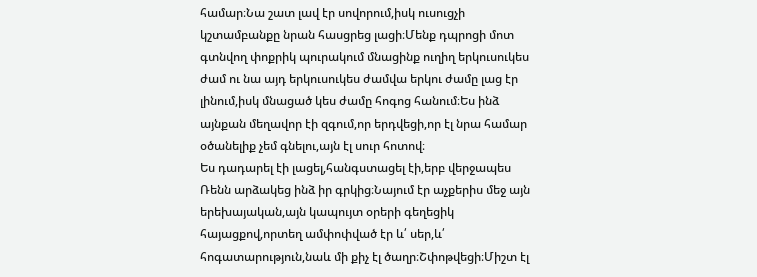համար։Նա շատ լավ էր սովորում,իսկ ուսուցչի կշտամբանքը նրան հասցրեց լացի։Մենք դպրոցի մոտ գտնվող փոքրիկ պուրակում մնացինք ուղիղ երկուսուկես ժամ ու նա այդ երկուսուկես ժամվա երկու ժամը լաց էր լինում,իսկ մնացած կես ժամը հոգոց հանում։Ես ինձ այնքան մեղավոր էի զգում,որ երդվեցի,որ էլ նրա համար օծանելիք չեմ գնելու,այն էլ սուր հոտով։
Ես դադարել էի լացել,հանգստացել էի,երբ վերջապես Ռենն արձակեց ինձ իր գրկից։Նայում էր աչքերիս մեջ այն երեխայական,այն կապույտ օրերի գեղեցիկ հայացքով,որտեղ ամփոփված էր և՛ սեր,և՛ հոգատարություն,նաև մի քիչ էլ ծաղր։Շփոթվեցի։Միշտ էլ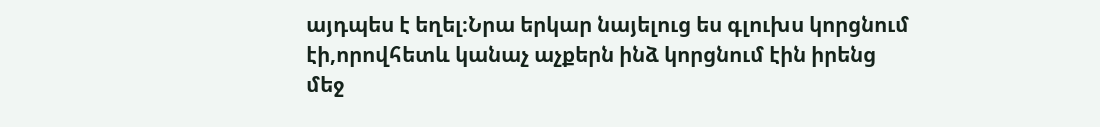այդպես է եղել։Նրա երկար նայելուց ես գլուխս կորցնում էի,որովհետև կանաչ աչքերն ինձ կորցնում էին իրենց մեջ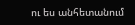ու ես անհետանում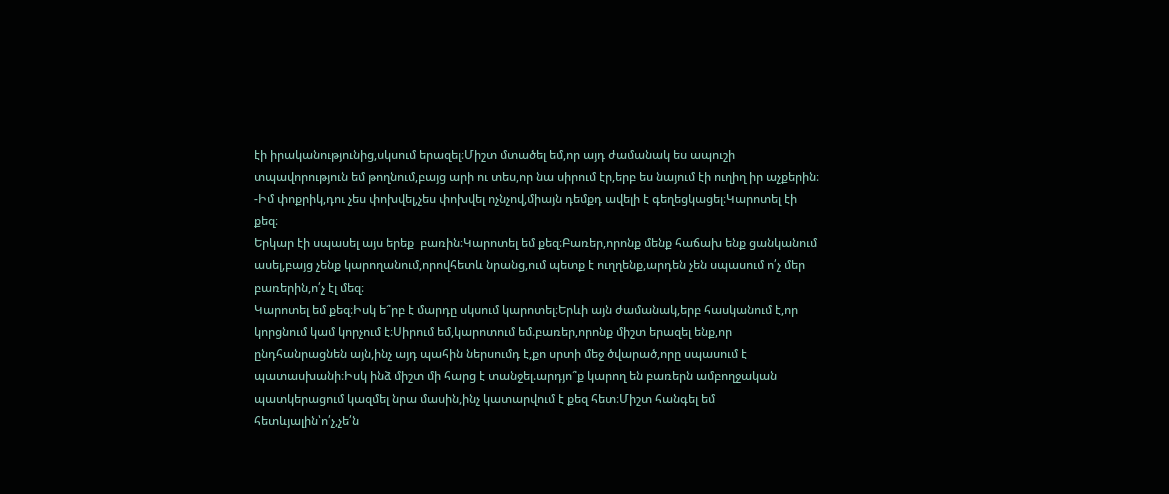էի իրականությունից,սկսում երազել։Միշտ մտածել եմ,որ այդ ժամանակ ես ապուշի տպավորություն եմ թողնում,բայց արի ու տես,որ նա սիրում էր,երբ ես նայում էի ուղիղ իր աչքերին։
-Իմ փոքրիկ,դու չես փոխվել,չես փոխվել ոչնչով,միայն դեմքդ ավելի է գեղեցկացել։Կարոտել էի քեզ։
Երկար էի սպասել այս երեք  բառին։Կարոտել եմ քեզ։Բառեր,որոնք մենք հաճախ ենք ցանկանում ասել,բայց չենք կարողանում,որովհետև նրանց,ում պետք է ուղղենք,արդեն չեն սպասում ո՛չ մեր բառերին,ո՛չ էլ մեզ։
Կարոտել եմ քեզ։Իսկ ե՞րբ է մարդը սկսում կարոտել։Երևի այն ժամանակ,երբ հասկանում է,որ կորցնում կամ կորչում է։Սիրում եմ,կարոտում եմ.բառեր,որոնք միշտ երազել ենք,որ ընդհանրացնեն այն,ինչ այդ պահին ներսումդ է,քո սրտի մեջ ծվարած,որը սպասում է պատասխանի։Իսկ ինձ միշտ մի հարց է տանջել.արդյո՞ք կարող են բառերն ամբողջական պատկերացում կազմել նրա մասին,ինչ կատարվում է քեզ հետ։Միշտ հանգել եմ հետևյալին՝ո՛չ,չե՛ն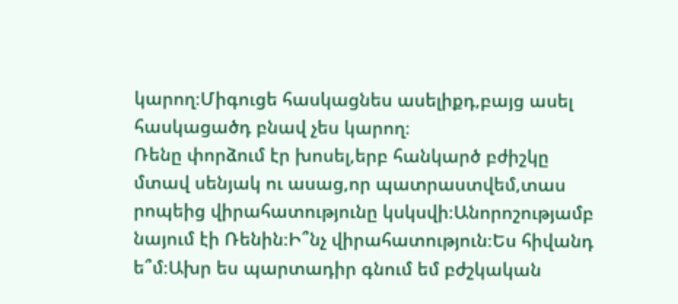կարող։Միգուցե հասկացնես ասելիքդ,բայց ասել հասկացածդ բնավ չես կարող։
Ռենը փորձում էր խոսել,երբ հանկարծ բժիշկը մտավ սենյակ ու ասաց,որ պատրաստվեմ,տաս րոպեից վիրահատությունը կսկսվի։Անորոշությամբ նայում էի Ռենին։Ի՞նչ վիրահատություն։Ես հիվանդ ե՞մ։Ախր ես պարտադիր գնում եմ բժշկական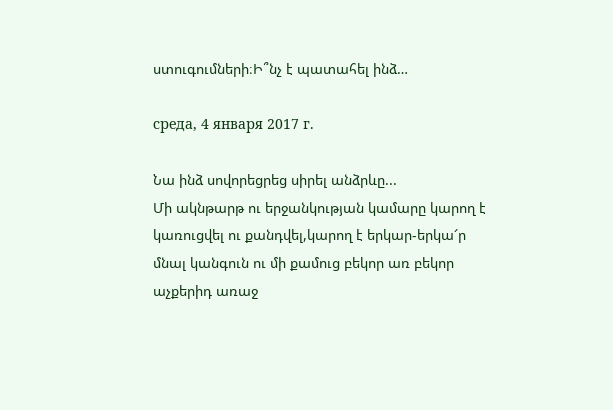ստուգումների։Ի՞նչ է պատահել ինձ…

среда, 4 января 2017 г.

Նա ինձ սովորեցրեց սիրել անձրևը...
Մի ակնթարթ ու երջանկության կամարը կարող է կառուցվել ու քանդվել,կարող է երկար-երկա՜ր մնալ կանգուն ու մի քամուց բեկոր առ բեկոր աչքերիդ առաջ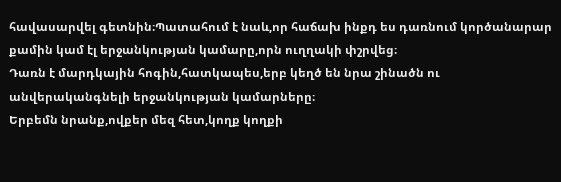հավասարվել գետնին։Պատահում է նաև,որ հաճախ ինքդ ես դառնում կործանարար քամին կամ էլ երջանկության կամարը,որն ուղղակի փշրվեց։
Դառն է մարդկային հոգին,հատկապես,երբ կեղծ են նրա շինածն ու անվերականգնելի երջանկության կամարները։
Երբեմն նրանք,ովքեր մեզ հետ,կողք կողքի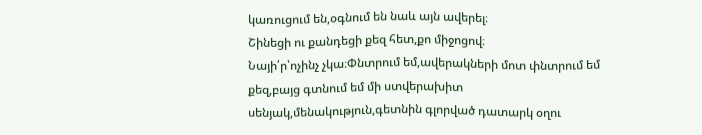կառուցում են,օգնում են նաև այն ավերել։
Շինեցի ու քանդեցի քեզ հետ,քո միջոցով։
Նայի՛ր՝ոչինչ չկա։Փնտրում եմ,ավերակների մոտ փնտրում եմ քեզ,բայց գտնում եմ մի ստվերախիտ սենյակ,մենակություն,գետնին գլորված դատարկ օղու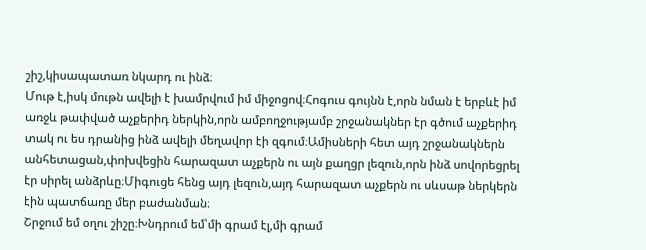շիշ,կիսապատառ նկարդ ու ինձ։
Մութ է,իսկ մութն ավելի է խամրվում իմ միջոցով։Հոգուս գույնն է,որն նման է երբևէ իմ առջև թափված աչքերիդ ներկին,որն ամբողջությամբ շրջանակներ էր գծում աչքերիդ տակ ու ես դրանից ինձ ավելի մեղավոր էի զգում։Ամիսների հետ այդ շրջանակներն անհետացան,փոխվեցին հարազատ աչքերն ու այն քաղցր լեզուն,որն ինձ սովորեցրել էր սիրել անձրևը։Միգուցե հենց այդ լեզուն,այդ հարազատ աչքերն ու սևսաթ ներկերն էին պատճառը մեր բաժանման։
Շրջում եմ օղու շիշը։Խնդրում եմ՝մի գրամ էլ,մի գրամ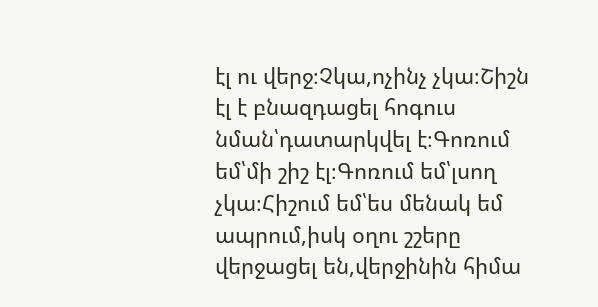էլ ու վերջ։Չկա,ոչինչ չկա։Շիշն էլ է բնազդացել հոգուս նման՝դատարկվել է։Գոռում եմ՝մի շիշ էլ։Գոռում եմ՝լսող չկա։Հիշում եմ՝ես մենակ եմ ապրում,իսկ օղու շշերը վերջացել են,վերջինին հիմա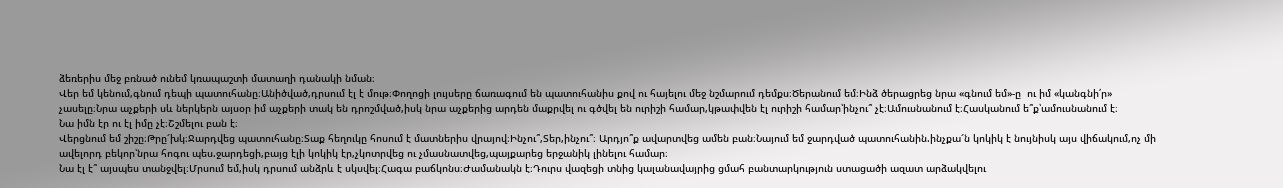ձեռերիս մեջ բռնած ունեմ կռապաշտի մատաղի դանակի նման։
Վեր եմ կենում,գնում դեպի պատուհանը։Անիծված,դրսում էլ է մութ։Փողոցի լույսերը ճառագում են պատուհանիս քով ու հայելու մեջ նշմարում դեմքս։Ծերանում եմ։Ինձ ծերացրեց նրա «գնում եմ»-ը  ու իմ «կանգնի՛ր» չասելը։Նրա աչքերի սև ներկերն այսօր իմ աչքերի տակ են դրոշմված,իսկ նրա աչքերից արդեն մաքրվել ու գծվել են ուրիշի համար,կթափվեն էլ ուրիշի համար՝ինչու՞ չէ։Ամուսնանում է։Հասկանում ե՞ք՝ամուսնանում է։
Նա իմն էր ու էլ իմը չէ։Շշմելու բան է։
Վերցնում եմ շիշը։Թրը՜խկ։Ջարդվեց պատուհանը։Տաք հեղուկը հոսում է մատներիս վրայով։Ինչու՞,Տեր,ինչու՞։ Արդյո՞ք ավարտվեց ամեն բան։Նայում եմ ջարդված պատուհանին.ինչքա՜ն կոկիկ է նույնիսկ այս վիճակում,ոչ մի ավելորդ բեկոր՝նրա հոգու պես.ջարդեցի,բայց էլի կոկիկ էր,չկոտրվեց ու չմասնատվեց,պայքարեց երջանիկ լինելու համար։
Նա էլ է՞ այսպես տանջվել։Մրսում եմ,իսկ դրսում անձրև է սկսվել։Հագա բաճկոնս։Ժամանակն է։Դուրս վազեցի տնից կալանավայրից ցմահ բանտարկություն ստացածի ազատ արձակվելու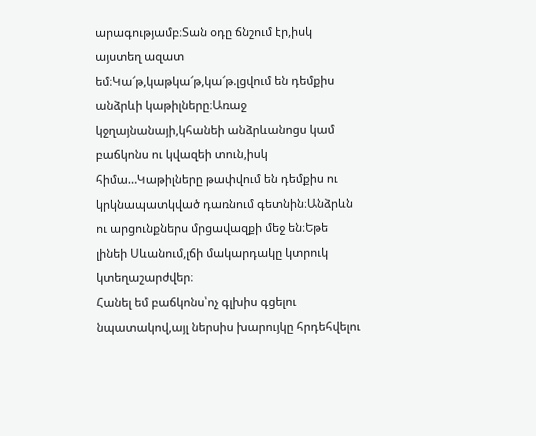արագությամբ։Տան օդը ճնշում էր,իսկ այստեղ ազատ եմ։Կա՜թ,կաթկա՜թ,կա՜թ.լցվում են դեմքիս անձրևի կաթիլները։Առաջ կջղայնանայի,կհանեի անձրևանոցս կամ բաճկոնս ու կվազեի տուն,իսկ հիմա…Կաթիլները թափվում են դեմքիս ու կրկնապատկված դառնում գետնին։Անձրևն ու արցունքներս մրցավազքի մեջ են։Եթե լինեի Սևանում,լճի մակարդակը կտրուկ կտեղաշարժվեր։
Հանել եմ բաճկոնս՝ոչ գլխիս գցելու նպատակով,այլ ներսիս խարույկը հրդեհվելու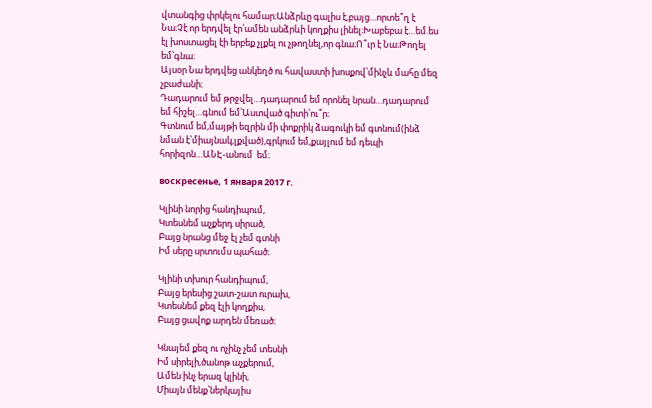վտանգից փրկելու համար։Անձրևը գալիս է,բայց…որտե՞ղ է Նա։Չէ որ երդվել էր՝ամեն անձրևի կողքիս լինել։Խաբեբա է…եմ.ես էլ խոստացել էի երբեք չլքել ու չթողնել,որ գնա։Ո՞ւր է Նա։Թողել եմ՝գնա։
Այսօր Նա երդվեց անկեղծ ու հավաստի խոսքով՝մինչև մահը մեզ չբաժանի։
Դադարում եմ թրջվել…դադարում եմ որոնել նրան…դադարում եմ հիշել…գնում եմ՝Աստված գիտի՝ու՞ր։
Գտնում եմ,մայթի եզրին մի փոքրիկ ձագուկի եմ գտնում(ինձ նման է՝միայնակ,լքված),գրկում եմ,քայլում եմ դեպի հորիզոն…ԱՆԷ-անում  եմ։

воскресенье, 1 января 2017 г.

Կլինի նորից հանդիպում,
Կտեսնեմ աչքերդ սիրած,
Բայց նրանց մեջ էլ չեմ գտնի
Իմ սերը սրտումս պահած։

Կլինի տխուր հանդիպում,
Բայց երեսից շատ-շատ ուրախ,
Կտեսնեմ քեզ էլի կողքիս,
Բայց ցավոք արդեն մեռած։

Կնայեմ քեզ ու ոչինչ չեմ տեսնի
Իմ սիրելի,ծանոթ աչքերում,
Ամեն ինչ երազ կլինի,
Միայն մենք՝ներկայիս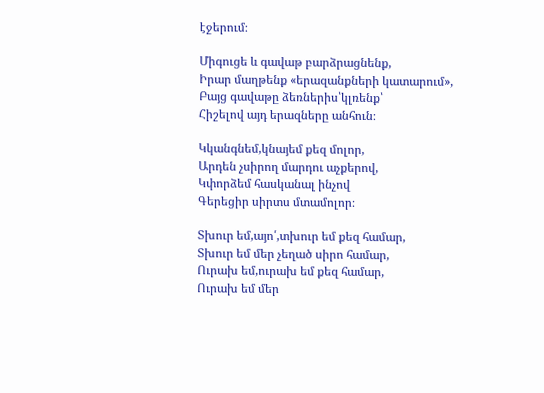էջերում։

Միգուցե և գավաթ բարձրացնենք,
Իրար մաղթենք «երազանքների կատարում»,
Բայց գավաթը ձեռներիս՝կլռենք՝
Հիշելով այդ երազները անհուն։

Կկանգնեմ,կնայեմ քեզ մոլոր,
Արդեն չսիրող մարդու աչքերով,
Կփորձեմ հասկանալ ինչով
Գերեցիր սիրտս մտամոլոր։

Տխուր եմ,այո՛,տխուր եմ քեզ համար,
Տխուր եմ մեր չեղած սիրո համար,
Ուրախ եմ,ուրախ եմ քեզ համար,
Ուրախ եմ մեր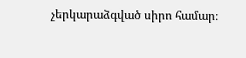չերկարաձգված սիրո համար։